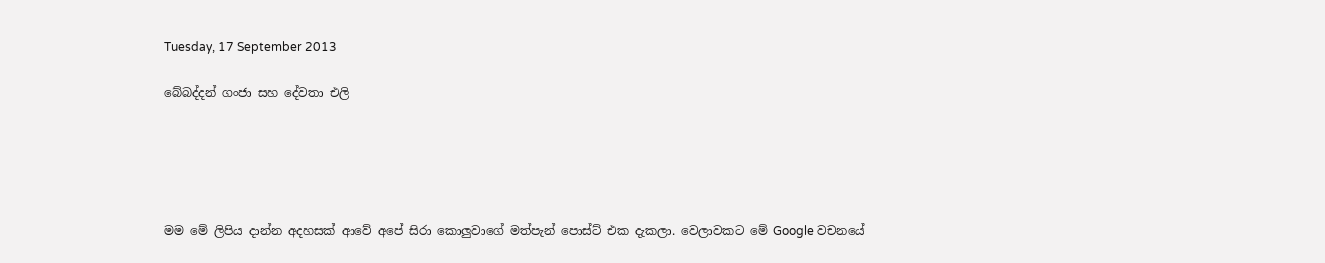Tuesday, 17 September 2013

බේබද්දන් ගංජා සහ දේවතා එලි





මම මේ ලිපිය දාන්න අදහසක් ආවේ අපේ සිරා කොලුවාගේ මත්පැන් පොස්ට් එක දැකලා. වෙලාවකට මේ Google වචනයේ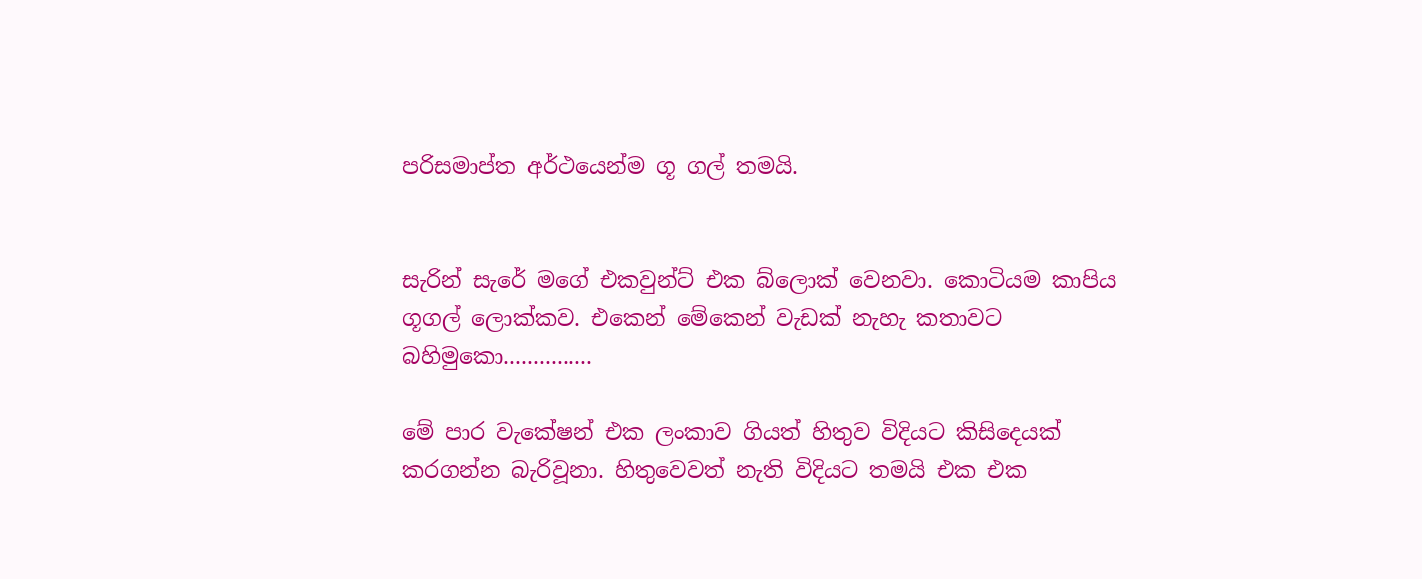පරිසමාප්ත අර්ථයෙන්ම ගූ ගල් තමයි.


සැරින් සැරේ මගේ එකවුන්ට් එක බ්ලොක් වෙනවා. කොටියම කාපිය ගූගල් ලොක්කව. එකෙන් මේකෙන් වැඩක් නැහැ කතාවට බහිමුකො...............

මේ පාර වැකේෂන් එක ලංකාව ගියත් හිතුව විදියට කිසිදෙයක් කරගන්න බැරිවූනා. හිතුවෙවත් නැති විදියට තමයි එක එක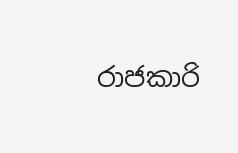රාජකාරි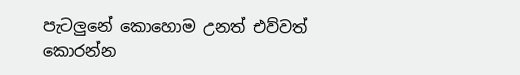පැටලුනේ කොහොම උනත් එව්වත් කොරන්න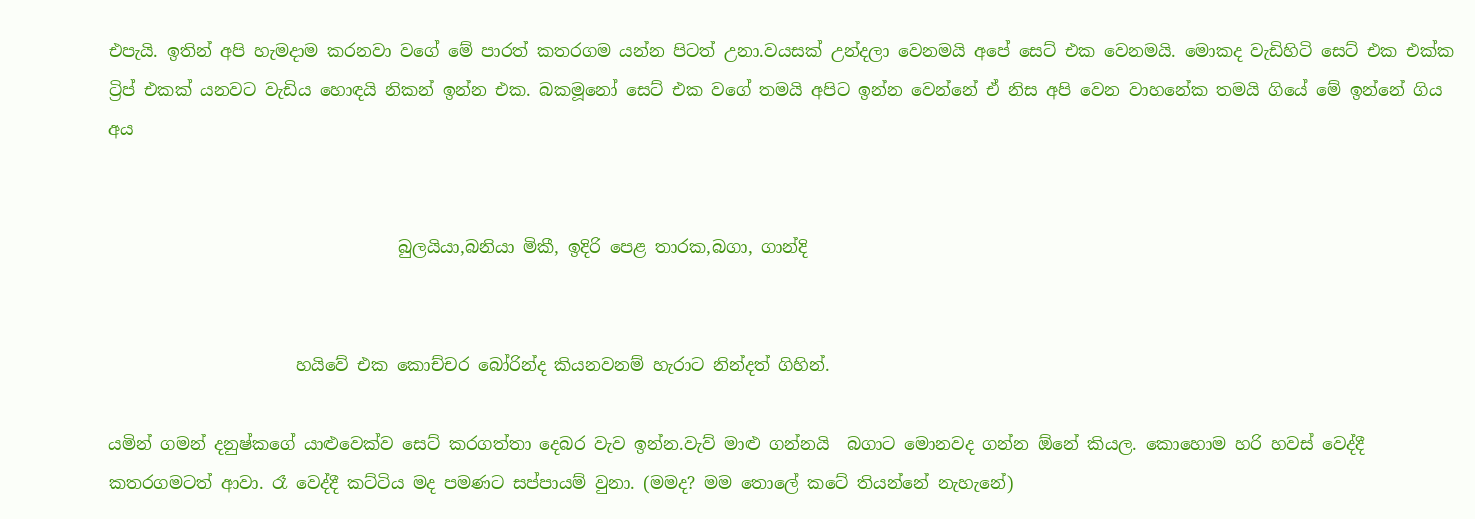එපැයි. ඉතින් අපි හැමදාම කරනවා වගේ මේ පාරත් කතරගම යන්න පිටත් උනා.වයසක් උන්දලා වෙනමයි අපේ සෙට් එක වෙනමයි. මොකද වැඩිහිටි සෙට් එක එක්ක ට්‍රිප් එකක් යනවට වැඩිය හොඳයි නිකන් ඉන්න එක. බකමූනෝ සෙට් එක වගේ තමයි අපිට ඉන්න වෙන්නේ ඒ නිස අපි වෙන වාහනේක තමයි ගියේ මේ ඉන්නේ ගිය අය


                                  බුලයියා,බනියා මිකී, ඉදිරි පෙළ තාරක,බගා, ගාන්දි


                      හයිවේ එක කොච්චර බෝරින්ද කියනවනම් හැරාට නින්දත් ගිහින්.

යමින් ගමන් දනුෂ්කගේ යාළුවෙක්ව සෙට් කරගත්තා දෙබර වැව ඉන්න.වැව් මාළු ගන්නයි  බගාට මොනවද ගන්න ඕනේ කියල. කොහොම හරි හවස් වෙද්දී කතරගමටත් ආවා. රෑ වෙද්දී කට්ටිය මද පමණට සප්පායම් වුනා. (මමද? මම තොලේ කටේ තියන්නේ නැහැනේ)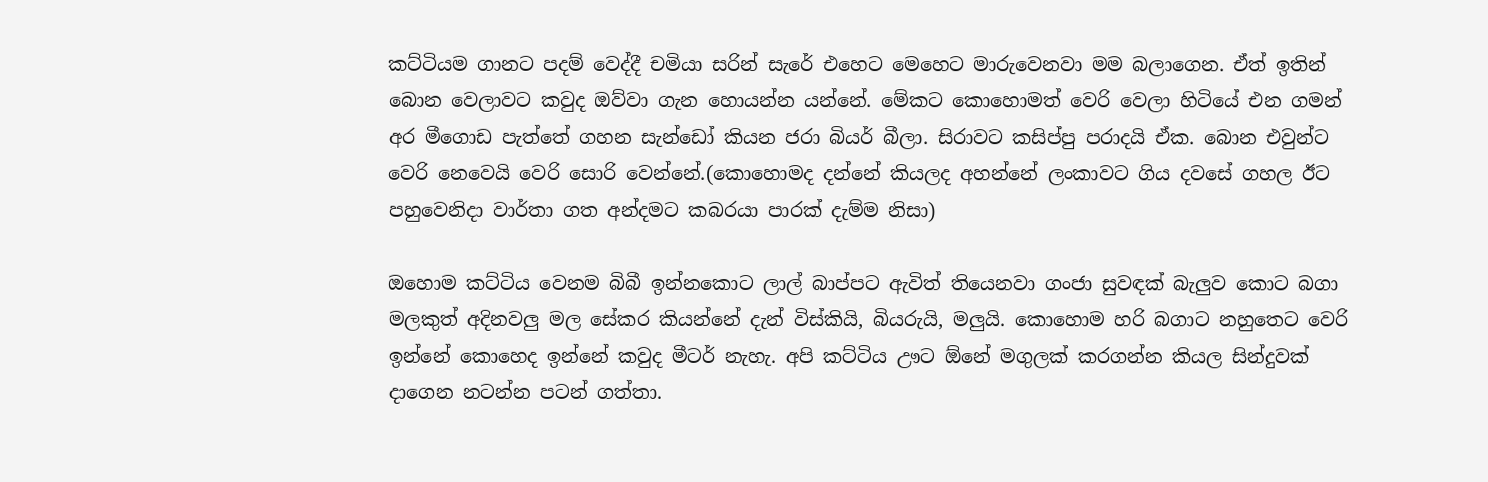කට්ටියම ගානට පදම් වෙද්දී චමියා සරින් සැරේ එහෙට මෙහෙට මාරුවෙනවා මම බලාගෙන. ඒත් ඉතින් බොන වෙලාවට කවුද ඔව්වා ගැන හොයන්න යන්නේ. මේකට කොහොමත් වෙරි වෙලා හිටියේ එන ගමන් අර මීගොඩ පැත්තේ ගහන සැන්ඩෝ කියන ජරා බියර් බීලා. සිරාවට කසිප්පු පරාදයි ඒක. බොන එවුන්ට වෙරි නෙවෙයි වෙරි සොරි වෙන්නේ.(කොහොමද දන්නේ කියලද අහන්නේ ලංකාවට ගිය දවසේ ගහල ඊට පහුවෙනිදා වාර්තා ගත අන්දමට කබරයා පාරක් දැම්ම නිසා)

ඔහොම කට්ටිය වෙනම බිබී ඉන්නකොට ලාල් බාප්පට ඇවිත් තියෙනවා ගංජා සුවඳක් බැලුව කොට බගා මලකුත් අදිනවලු මල සේකර කියන්නේ දැන් විස්කියි, බියරුයි, මලුයි. කොහොම හරි බගාට නහුතෙට වෙරි ඉන්නේ කොහෙද ඉන්නේ කවුද මීටර් නැහැ. අපි කට්ටිය ඌට ඕනේ මගුලක් කරගන්න කියල සින්දුවක් දාගෙන නටන්න පටන් ගත්තා.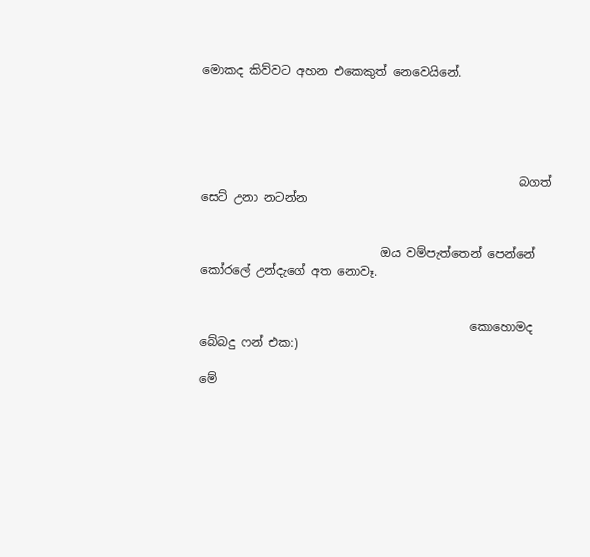මොකද කිව්වට අහන එකෙකුත් නෙවෙයිනේ.





                                                     බගත් සෙට් උනා නටන්න


                              ඔය වම්පැත්තෙන් පෙන්නේ කෝරලේ උන්දැගේ අත නොවෑ.


                                             කොහොමද බේබදු ෆන් එක:)

මේ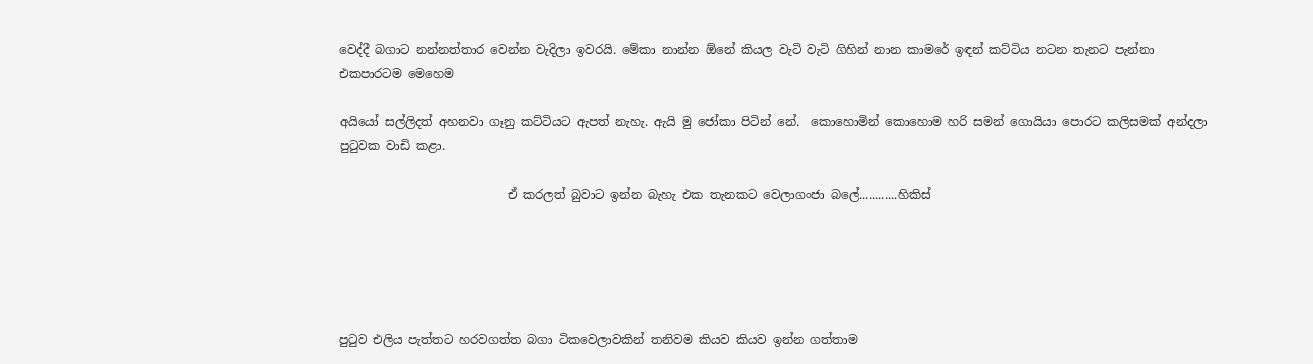වෙද්දී බගාට නන්නත්තාර වෙන්න වැදිලා ඉවරයි. මේකා නාන්න ඕනේ කියල වැටි වැටි ගිහින් නාන කාමරේ ඉඳන් කට්ටිය නටන තැනට පැන්නා එකපාරටම මෙහෙම

අයියෝ සල්ලිදත් අහනවා ගෑනු කට්ටියට ඇපත් නැහැ. ඇයි මු ජෝකා පිටින් නේ.  කොහොමින් කොහොම හරි සමන් ගොයියා පොරට කලිසමක් අන්දලා පුටුවක වාඩි කළා.

                            ඒ කරලත් බුවාට ඉන්න බැහැ එක තැනකට වෙලාගංජා බලේ............හිකිස්





පුටුව එලිය පැත්තට හරවගත්ත බගා ටිකවෙලාවකින් තනිවම කියව කියව ඉන්න ගත්තාම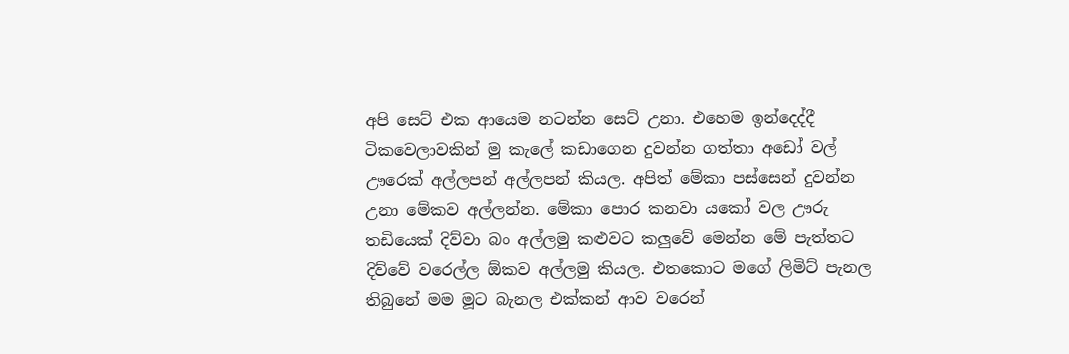අපි සෙට් එක ආයෙම නටන්න සෙට් උනා. එහෙම ඉන්දෙද්දී ටිකවෙලාවකින් මු කැලේ කඩාගෙන දුවන්න ගත්තා අඩෝ වල් ඌරෙක් අල්ලපන් අල්ලපන් කියල. අපිත් මේකා පස්සෙන් දුවන්න උනා මේකව අල්ලන්න. මේකා පොර කනවා යකෝ වල ඌරු තඩියෙක් දිව්වා බං අල්ලමු කළුවට කලුවේ මෙන්න මේ පැත්තට දිව්වේ වරෙල්ල ඕකව අල්ලමු කියල. එතකොට මගේ ලිමිට් පැනල තිබුනේ මම මූට බැනල එක්කන් ආව වරෙන්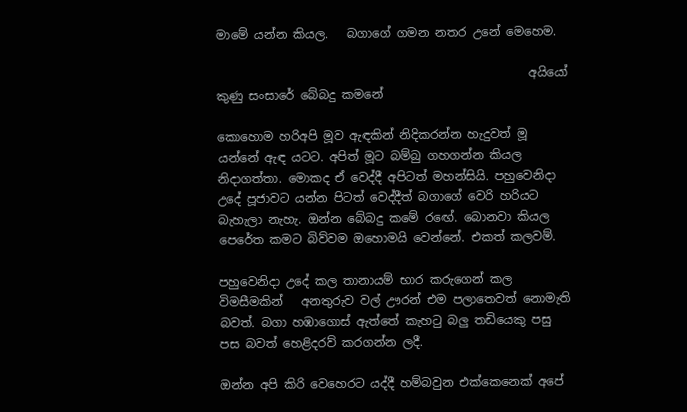මාමේ යන්න කියල.   බගාගේ ගමන නතර උනේ මෙහෙම.

                                                    අයියෝ කුණු සංසාරේ බේබදු කමනේ

කොහොම හරිඅපි මූව ඇඳකින් නිදිකරන්න හැදුවත් මූ යන්නේ ඇඳ යටට. අපිත් මූට බම්බු ගහගන්න කියල නිදාගත්තා. මොකද ඒ වෙද්දී අපිටත් මහන්සියි. පහුවෙනිදා උදේ පූජාවට යන්න පිටත් වෙද්දීත් බගාගේ වෙරි හරියට බැහැලා නැහැ. ඔන්න බේබදු කමේ රඟේ. බොනවා කියල පෙරේත කමට බිව්වම ඔහොමයි වෙන්නේ. එකත් කලවම්.

පහුවෙනිදා උදේ කල තානායම් භාර කරුගෙන් කල විමසීමකින්   අනතුරුව වල් ඌරන් එම පලාතෙවත් නොමැති බවත්. බගා හඹාගොස් ඇත්තේ කැහටු බලු තඩියෙකු පසු පස බවත් හෙළිදරව් කරගන්න ලදී.

ඔන්න අපි කිරි වෙහෙරට යද්දී හම්බවුන එක්කෙනෙක් අපේ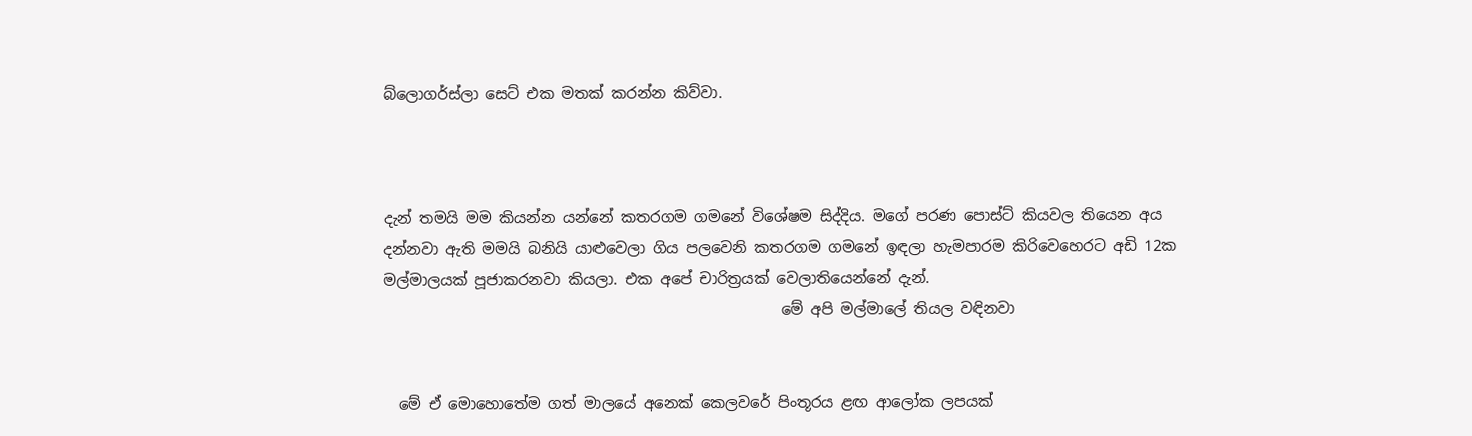බ්ලොගර්ස්ලා සෙට් එක මතක් කරන්න කිව්වා.



දැන් තමයි මම කියන්න යන්නේ කතරගම ගමනේ විශේෂම සිද්දිය. මගේ පරණ පොස්ට් කියවල තියෙන අය දන්නවා ඇති මමයි බනියි යාළුවෙලා ගිය පලවෙනි කතරගම ගමනේ ඉඳලා හැමපාරම කිරිවෙහෙරට අඩි 12ක මල්මාලයක් පූජාකරනවා කියලා. එක අපේ චාරිත්‍රයක් වෙලාතියෙන්නේ දැන්.
                                                     මේ අපි මල්මාලේ තියල වඳිනවා


  මේ ඒ මොහොතේම ගත් මාලයේ අනෙක් කෙලවරේ පිංතූරය ළඟ ආලෝක ලපයක්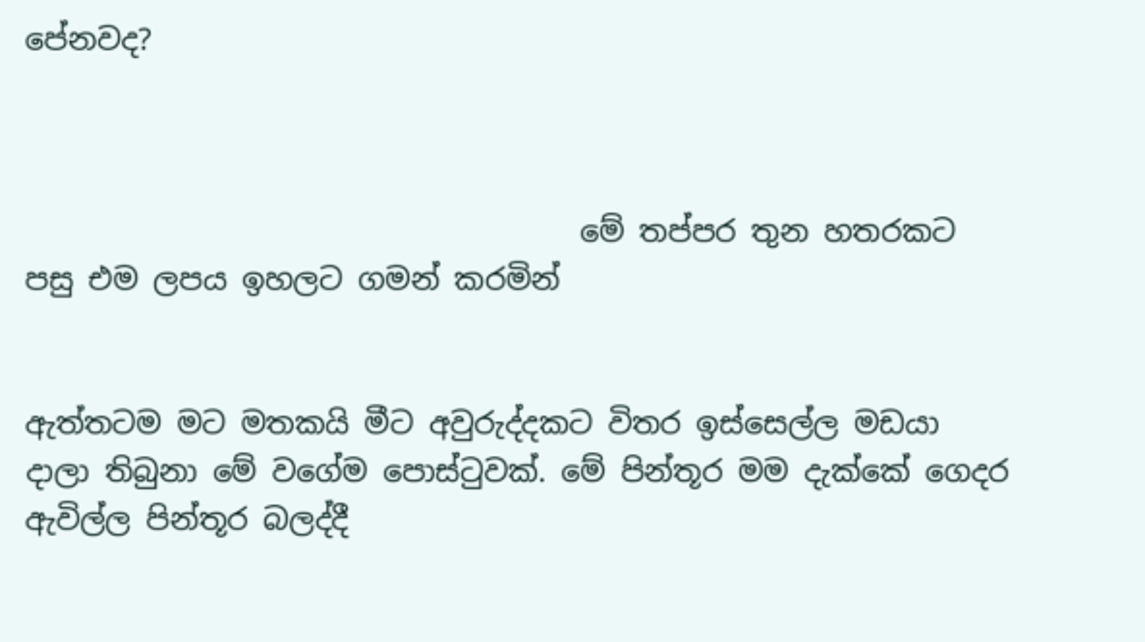පේනවද?



                                     මේ තප්පර තුන හතරකට පසු එම ලපය ඉහලට ගමන් කරමින්


ඇත්තටම මට මතකයි මීට අවුරුද්දකට විතර ඉස්සෙල්ල මඩයා දාලා තිබුනා මේ වගේම පොස්ටුවක්. මේ පින්තූර මම දැක්කේ ගෙදර ඇවිල්ල පින්තූර බලද්දී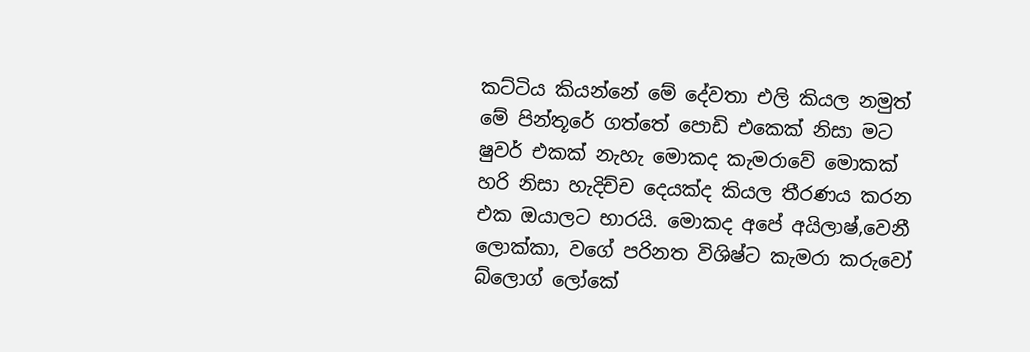කට්ටිය කියන්නේ මේ දේවතා එලි කියල නමුත් මේ පින්තූරේ ගත්තේ පොඩි එකෙක් නිසා මට ෂුවර් එකක් නැහැ මොකද කැමරාවේ මොකක් හරි නිසා හැදිච්ච දෙයක්ද කියල තීරණය කරන එක ඔයාලට භාරයි. මොකද අපේ අයිලාෂ්,වෙනී ලොක්කා, වගේ පරිනත විශිෂ්ට කැමරා කරුවෝ බ්ලොග් ලෝකේ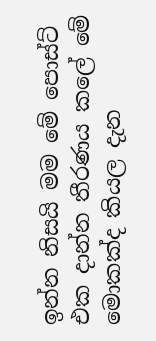ඉන්න නිසයි මම මේ පොස්ට් එක දාන්න තීරණය කලේ මේ මොකක්ද කියල දැන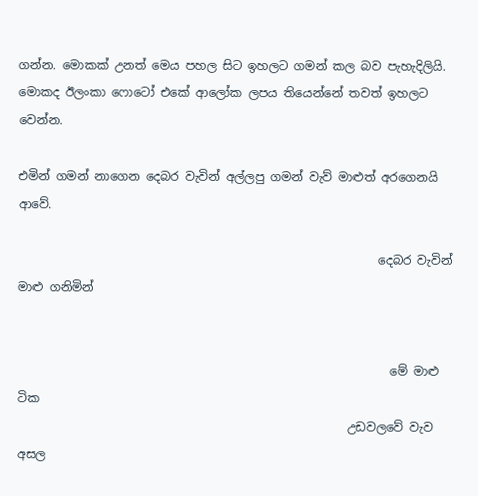ගන්න. මොකක් උනත් මෙය පහල සිට ඉහලට ගමන් කල බව පැහැදිලියි. මොකද ඊලංකා ෆොටෝ එකේ ආලෝක ලපය තියෙන්නේ තවත් ඉහලට වෙන්න.

එමින් ගමන් නාගෙන දෙබර වැවින් අල්ලපු ගමන් වැව් මාළුත් අරගෙනයි ආවේ.

                                                            දෙබර වැවින් මාළු ගනිමින්


                                                              මේ මාළු ටික
                                                       උඩවලවේ වැව අසල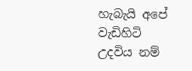හැබැයි අපේ වැඩිහිටි උදවිය නම්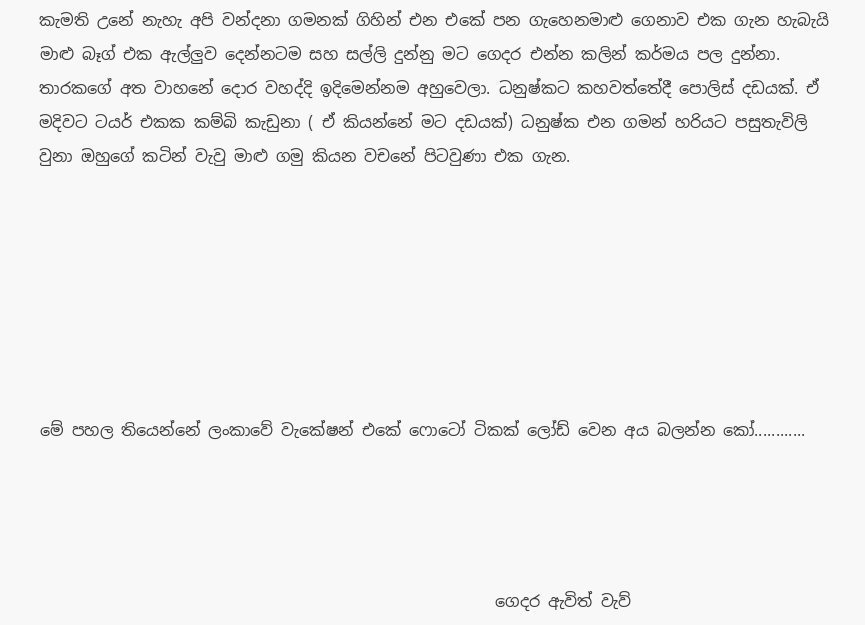කැමති උනේ නැහැ අපි වන්දනා ගමනක් ගිහින් එන එකේ පන ගැහෙනමාළු ගෙනාව එක ගැන හැබැයි මාළු බෑග් එක ඇල්ලුව දෙන්නටම සහ සල්ලි දුන්නු මට ගෙදර එන්න කලින් කර්මය පල දුන්නා. තාරකගේ අත වාහනේ දොර වහද්දි ඉදිමෙන්නම අහුවෙලා. ධනුෂ්කට කහවත්තේදී පොලිස් දඩයක්. ඒ මදිවට ටයර් එකක කම්බි කැඩුනා ( ඒ කියන්නේ මට දඩයක්) ධනුෂ්ක එන ගමන් හරියට පසුතැවිලි වුනා ඔහුගේ කටින් වැවු මාළු ගමු කියන වචනේ පිටවුණා එක ගැන.







මේ පහල තියෙන්නේ ලංකාවේ වැකේෂන් එකේ ෆොටෝ ටිකක් ලෝඩ් වෙන අය බලන්න කෝ............




                                                         ගෙදර ඇවිත් වැව්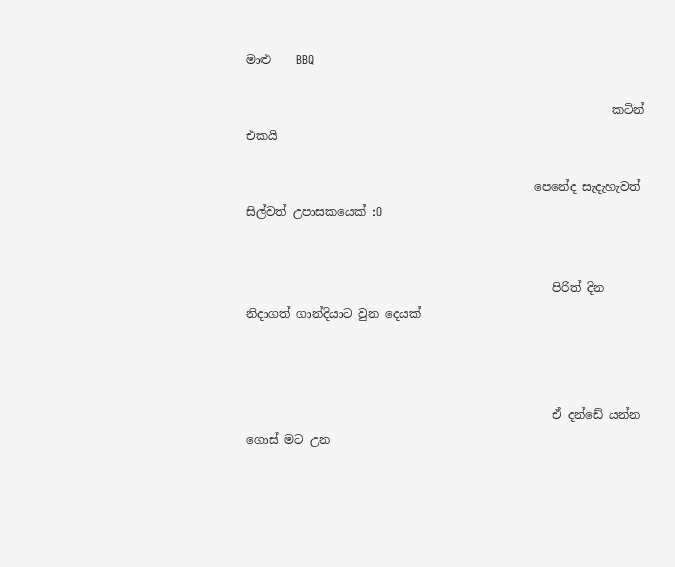මාළු    BBQ

                                                             කටින් එකයි

                                                පෙනේද සැදැහැවත් සිල්වත් උපාසකයෙක් :O


                                                   පිරිත් දින නිදාගත් ගාන්දියාට වුන දෙයක්



                                                   ඒ දන්ඩේ යන්න ගොස් මට උන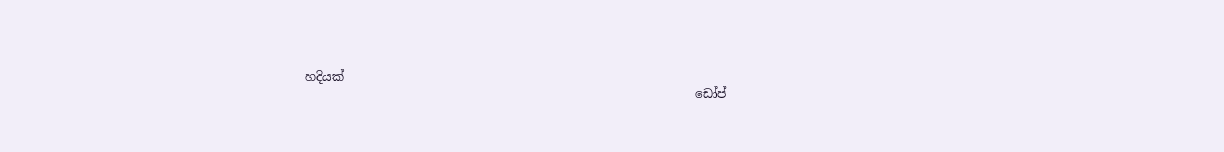හදියක්
                                                                 ඩෝප්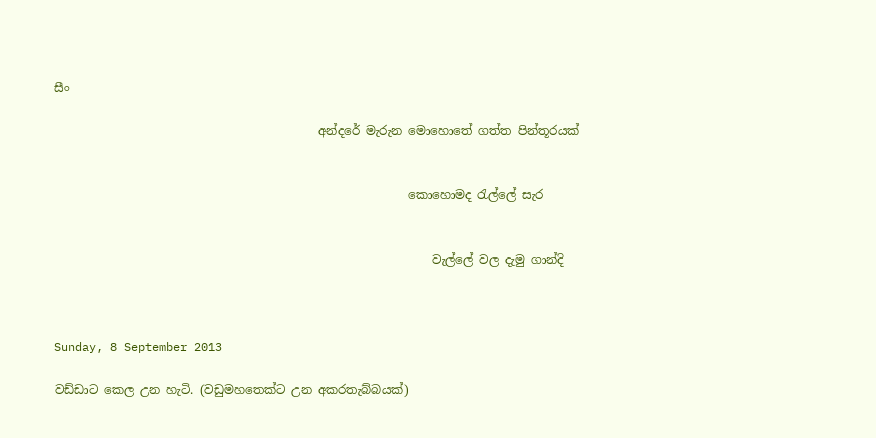සීං

                                            අන්දරේ මැරුන මොහොතේ ගත්ත පින්තූරයක්


                                                           කොහොමද රැල්ලේ සැර


                                                               වැල්ලේ වල දැමු ගාන්දි



Sunday, 8 September 2013

වඩ්ඩාට කෙල උන හැටි. (වඩුමහතෙක්ට උන අකරතැබ්බයක්)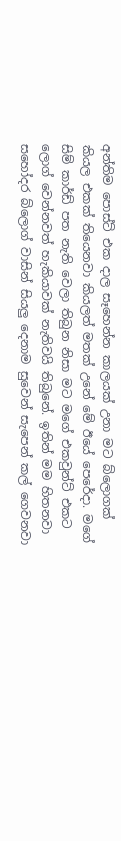අන්තිම පොස්ට් එක දාල සෑහෙන්න කාලයක් උනා මට බ්ලොගක් කියල එකක් තියෙනවා කියලත් මතක් උනේ මේ ඊයේ පෙරේදා. මගේ සිම් කාර්ඩ් පත නැති වෙලා තිබුන නිසා මට මගේ එකවුන්ට් එකට ලොග් වෙන්නවත් හැකියාවක් නැතිවයි තිබුනේ. ඉතින් මම හිතනවා සහෝදර බ්ලොග් වාසින් සියලු දෙනාම සුවෙන් සැපෙන් කල් ගෙවනවා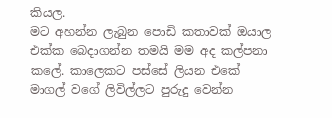කියල.
මට අහන්න ලැබුන පොඩි කතාවක් ඔයාල එක්ක බෙදාගන්න තමයි මම අද කල්පනා කලේ. කාලෙකට පස්සේ ලියන එකේ මාගල් වගේ ලිවිල්ලට පුරුදු වෙන්න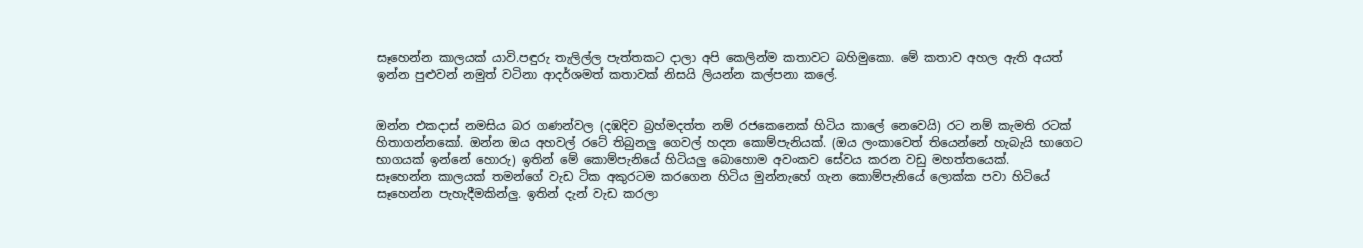සෑහෙන්න කාලයක් යාවි.පඳුරු තැලිල්ල පැත්තකට දාලා අපි කෙලින්ම කතාවට බහිමුකො. මේ කතාව අහල ඇති අයත් ඉන්න පුළුවන් නමුත් වටිනා ආදර්ශමත් කතාවක් නිසයි ලියන්න කල්පනා කලේ.


ඔන්න එකදාස් නමසිය බර ගණන්වල (දඹදිව බ්‍රහ්මදත්ත නම් රජකෙනෙක් හිටිය කාලේ නෙවෙයි) රට නම් කැමති රටක් හිතාගන්නකෝ. ඔන්න ඔය අහවල් රටේ තිබුනලු ගෙවල් හදන කොම්පැනියක්. (ඔය ලංකාවෙත් තියෙන්නේ හැබැයි භාගෙට භාගයක් ඉන්නේ හොරු) ඉතින් මේ කොම්පැනියේ හිටියලු බොහොම අවංකව සේවය කරන වඩු මහත්තයෙක්.
සෑහෙන්න කාලයක් තමන්ගේ වැඩ ටික අකුරටම කරගෙන හිටිය මුන්නැහේ ගැන කොම්පැනියේ ලොක්ක පවා හිටියේ සෑහෙන්න පැහැදීමකින්ලු. ඉතින් දැන් වැඩ කරලා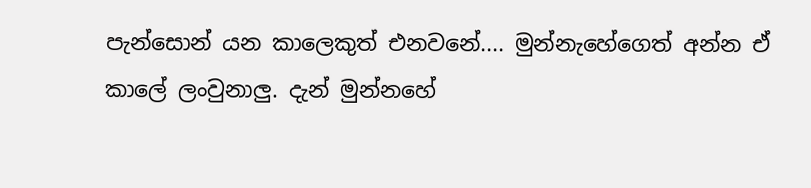පැන්සොන් යන කාලෙකුත් එනවනේ.... මුන්නැහේගෙත් අන්න ඒ කාලේ ලංවුනාලු. දැන් මුන්නහේ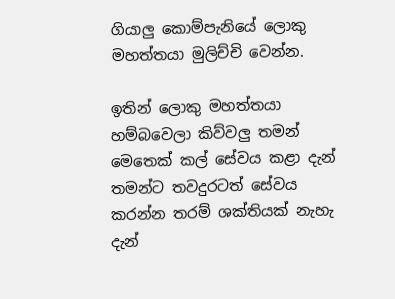ගියාලු කොම්පැනියේ ලොකු මහත්තයා මුලිච්චි වෙන්න.

ඉතින් ලොකු මහත්තයා හම්බවෙලා කිව්වලු තමන් මෙතෙක් කල් සේවය කළා දැන් තමන්ට තවදුරටත් සේවය කරන්න තරම් ශක්තියක් නැහැ දැන්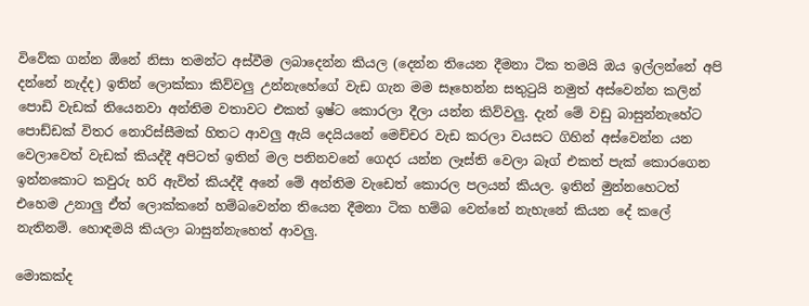විවේක ගන්න ඕනේ නිසා තමන්ට අස්වීම ලබාදෙන්න කියල (දෙන්න තියෙන දීමනා ටික තමයි ඔය ඉල්ලන්නේ අපි දන්නේ නැද්ද) ඉතින් ලොක්කා කිව්වලු උන්නැහේගේ වැඩ ගැන මම සෑහෙන්න සතුටුයි නමුත් අස්වෙන්න කලින් පොඩි වැඩක් තියෙනවා අන්තිම වතාවට එකත් ඉෂ්ට කොරලා දීලා යන්න කිව්වලු. දැන් මේ වඩු බාසුන්නැහේට පොඩ්ඩක් විතර නොරිස්සීමක් හිතට ආවලු ඇයි දෙයියනේ මෙච්චර වැඩ කරලා වයසට ගිහින් අස්වෙන්න යන වෙලාවෙත් වැඩක් කියද්දී අපිටත් ඉතින් මල පනිනවනේ ගෙදර යන්න ලෑස්ති වෙලා බෑග් එකත් පැක් කොරගෙන ඉන්නකොට කවුරු හරි ඇවිත් කියද්දී අනේ මේ අන්තිම වැඩෙත් කොරල පලයන් කියල. ඉතින් මුන්නහෙටත් එහෙම උනාලු ඒත් ලොක්කනේ හම්බවෙන්න තියෙන දීමනා ටික හම්බ වෙන්නේ නැහැනේ කියන දේ කලේ නැතිනම්. හොඳමයි කියලා බාසුන්නැහෙත් ආවලු.

මොකක්ද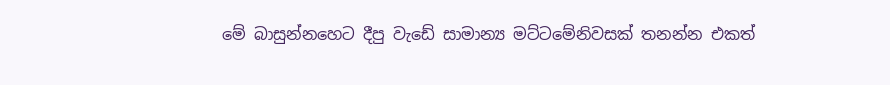මේ බාසුන්නහෙට දීපු වැඩේ සාමාන්‍ය මට්ටමේනිවසක් තනන්න එකත්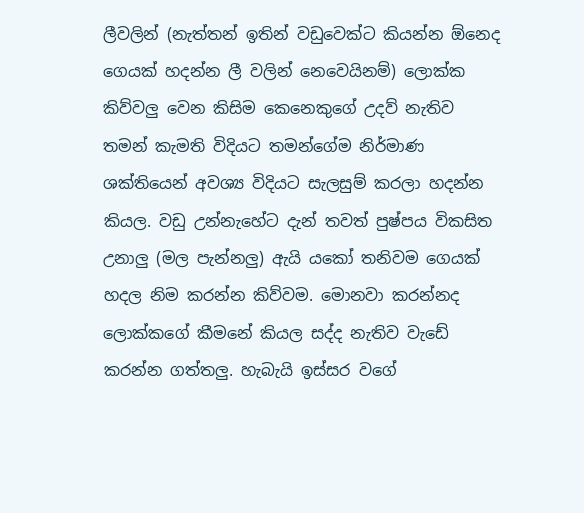ලීවලින් (නැත්තන් ඉතින් වඩුවෙක්ට කියන්න ඕනෙද ගෙයක් හදන්න ලී වලින් නෙවෙයිනම්) ලොක්ක කිව්වලු වෙන කිසිම කෙනෙකුගේ උදව් නැතිව තමන් කැමති විදියට තමන්ගේම නිර්මාණ ශක්තියෙන් අවශ්‍ය විදියට සැලසුම් කරලා හදන්න කියල. වඩු උන්නැහේට දැන් තවත් පුෂ්පය විකසිත උනාලු (මල පැන්නලු) ඇයි යකෝ තනිවම ගෙයක් හදල නිම කරන්න කිව්වම. මොනවා කරන්නද ලොක්කගේ කීමනේ කියල සද්ද නැතිව වැඩේ කරන්න ගත්තලු. හැබැයි ඉස්සර වගේ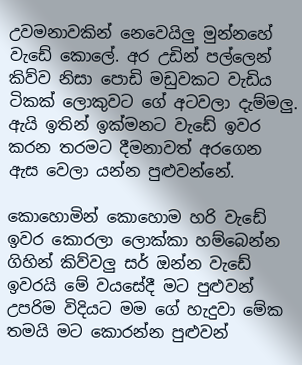උවමනාවකින් නෙවෙයිලු මුන්නහේ වැඩේ කොලේ. අර උඩින් පල්ලෙන් කිව්ව නිසා පොඩි මඩුවකට වැඩිය ටිකක් ලොකුවට ගේ අටවලා දැම්මලු.
ඇයි ඉතින් ඉක්මනට වැඩේ ඉවර කරන තරමට දීමනාවත් අරගෙන ඇස වෙලා යන්න පුළුවන්නේ.

කොහොමින් කොහොම හරි වැඩේ ඉවර කොරලා ලොක්කා හම්බෙන්න ගිහින් කිව්වලු සර් ඔන්න වැඩේ ඉවරයි මේ වයසේදී මට පුළුවන් උපරිම විදියට මම ගේ හැදුවා මේක තමයි මට කොරන්න පුළුවන්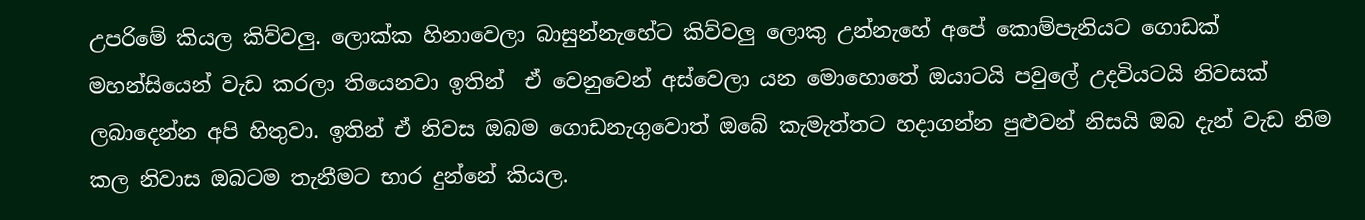උපරිමේ කියල කිව්වලු. ලොක්ක හිනාවෙලා බාසුන්නැහේට කිව්වලු ලොකු උන්නැහේ අපේ කොම්පැනියට ගොඩක් මහන්සියෙන් වැඩ කරලා තියෙනවා ඉතින්  ඒ වෙනුවෙන් අස්වෙලා යන මොහොතේ ඔයාටයි පවුලේ උදවියටයි නිවසක් ලබාදෙන්න අපි හිතුවා. ඉතින් ඒ නිවස ඔබම ගොඩනැගුවොත් ඔබේ කැමැත්තට හදාගන්න පුළුවන් නිසයි ඔබ දැන් වැඩ නිම කල නිවාස ඔබටම තැනීමට භාර දුන්නේ කියල.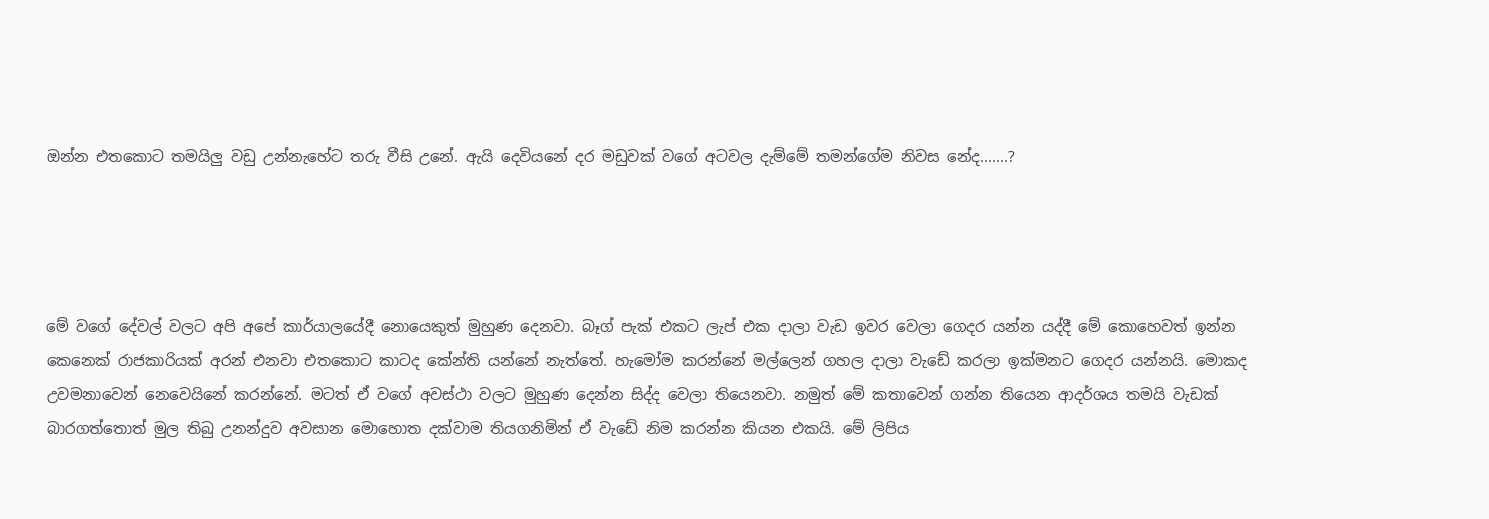ඔන්න එතකොට තමයිලු වඩු උන්නැහේට තරු වීසි උනේ. ඇයි දෙවියනේ දර මඩුවක් වගේ අටවල දැම්මේ තමන්ගේම නිවස නේද.......?




මේ වගේ දේවල් වලට අපි අපේ කාර්යාලයේදී නොයෙකුත් මුහුණ දෙනවා. බෑග් පැක් එකට ලැප් එක දාලා වැඩ ඉවර වෙලා ගෙදර යන්න යද්දී මේ කොහෙවත් ඉන්න කෙනෙක් රාජකාරියක් අරන් එනවා එතකොට කාටද කේන්ති යන්නේ නැත්තේ. හැමෝම කරන්නේ මල්ලෙන් ගහල දාලා වැඩේ කරලා ඉක්මනට ගෙදර යන්නයි. මොකද උවමනාවෙන් නෙවෙයිනේ කරන්නේ. මටත් ඒ වගේ අවස්ථා වලට මුහුණ දෙන්න සිද්ද වෙලා තියෙනවා. නමුත් මේ කතාවෙන් ගන්න තියෙන ආදර්ශය තමයි වැඩක් බාරගත්තොත් මුල තිබු උනන්දුව අවසාන මොහොත දක්වාම තියගනිමින් ඒ වැඩේ නිම කරන්න කියන එකයි. මේ ලිපිය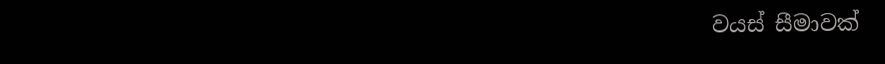වයස් සීමාවක්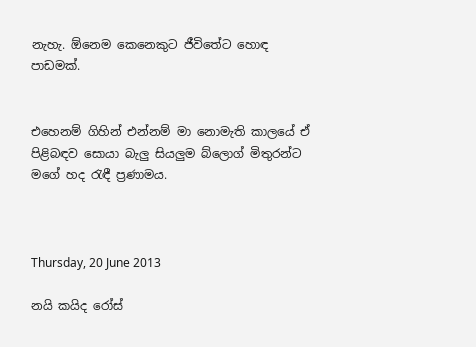නැහැ. ඕනෙම කෙනෙකුට ජීවිතේට හොඳ පාඩමක්.


එහෙනම් ගිහින් එන්නම් මා නොමැති කාලයේ ඒ පිළිබඳව සොයා බැලු සියලුම බ්ලොග් මිතුරන්ට මගේ හද රැඳී ප්‍රණාමය.



Thursday, 20 June 2013

නයි කයිද රෝස්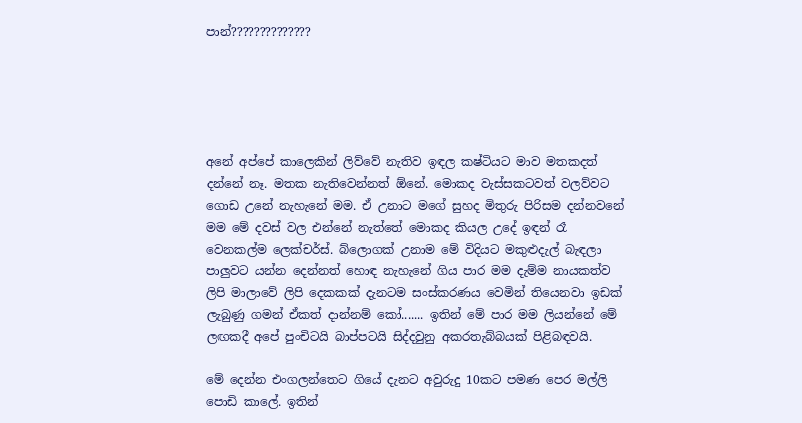පාන්??????????????





අනේ අප්පේ කාලෙකින් ලිව්වේ නැතිව ඉඳල කෂ්ටියට මාව මතකදත් දන්නේ නෑ. මතක නැතිවෙන්නත් ඕනේ. මොකද වැස්සකටවත් වලව්වට ගොඩ උනේ නැහැනේ මම. ඒ උනාට මගේ සුහද මිතුරු පිරිසම දන්නවනේ මම මේ දවස් වල එන්නේ නැත්තේ මොකද කියල උදේ ඉඳන් රෑ වෙනකල්ම ලෙක්චර්ස්. බ්ලොගක් උනාම මේ විදියට මකුළුදැල් බැඳලා පාලුවට යන්න දෙන්නත් හොඳ නැහැනේ ගිය පාර මම දැම්ම නායකත්ව ලිපි මාලාවේ ලිපි දෙකකක් දැනටම සංස්කරණය වෙමින් තියෙනවා ඉඩක් ලැබුණු ගමන් ඒකත් දාන්නම් කෝ....... ඉතින් මේ පාර මම ලියන්නේ මේ ලඟකදී අපේ පුංචිටයි බාප්පටයි සිද්දවුනු අකරතැබ්බයක් පිළිබඳවයි.

මේ දෙන්න එංගලන්තෙට ගියේ දැනට අවුරුදු 10කට පමණ පෙර මල්ලි පොඩි කාලේ. ඉතින්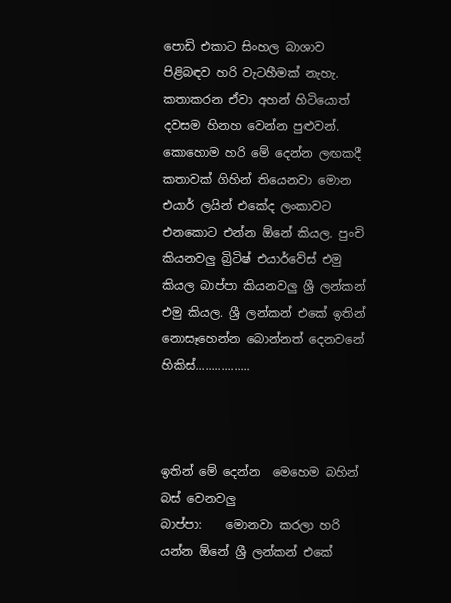පොඩි එකාට සිංහල බාශාව පිළිබඳව හරි වැටහීමක් නැහැ. කතාකරන ඒවා අහන් හිටියොත් දවසම හිනහ වෙන්න පුළුවන්. කොහොම හරි මේ දෙන්න ලඟකදී කතාවක් ගිහින් තියෙනවා මොන එයාර් ලයින් එකේද ලංකාවට එනකොට එන්න ඕනේ කියල. පුංචි කියනවලු බ්‍රිටිෂ් එයාර්වේස් එමු කියල බාප්පා කියනවලු ශ්‍රී ලන්කන් එමු කියල. ශ්‍රී ලන්කන් එකේ ඉතින් නොසෑහෙන්න බොන්නත් දෙනවනේ
හිකිස්.................



ඉතින් මේ දෙන්න  මෙහෙම බහින් බස් වෙනවලු
බාප්පා:    මොනවා කරලා හරි යන්න ඕනේ ශ්‍රී ලන්කන් එකේ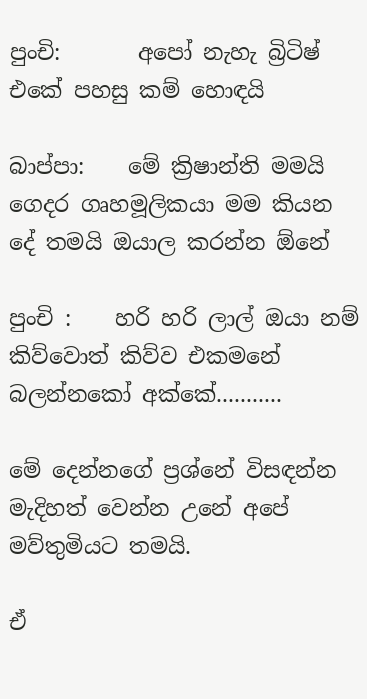පුංචි:       අපෝ නැහැ බ්‍රිටිෂ් එකේ පහසු කම් හොඳයි

බාප්පා:    මේ ක්‍රිෂාන්ති මමයි ගෙදර ගෘහමූලිකයා මම කියන දේ තමයි ඔයාල කරන්න ඕනේ

පුංචි :    හරි හරි ලාල් ඔයා නම් කිව්වොත් කිව්ව එකමනේ බලන්නකෝ අක්කේ...........

මේ දෙන්නගේ ප්‍රශ්නේ විසඳන්න මැදිහත් වෙන්න උනේ අපේ මව්තුමියට තමයි.

ඒ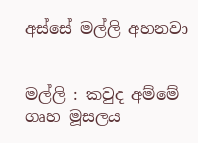අස්සේ මල්ලි අහනවා


මල්ලි : කවුද අම්මේ ගෘහ මූසලය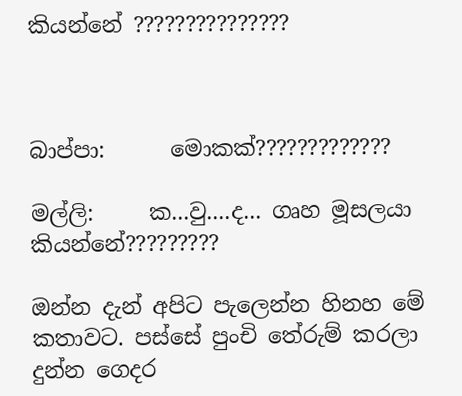කියන්නේ ???????????????



බාප්පා:      මොකක්?????????????

මල්ලි:     ක...වු....ද... ගෘහ මූසලයා කියන්නේ?????????

ඔන්න දැන් අපිට පැලෙන්න හිනහ මේ කතාවට. පස්සේ පුංචි තේරුම් කරලා දුන්න ගෙදර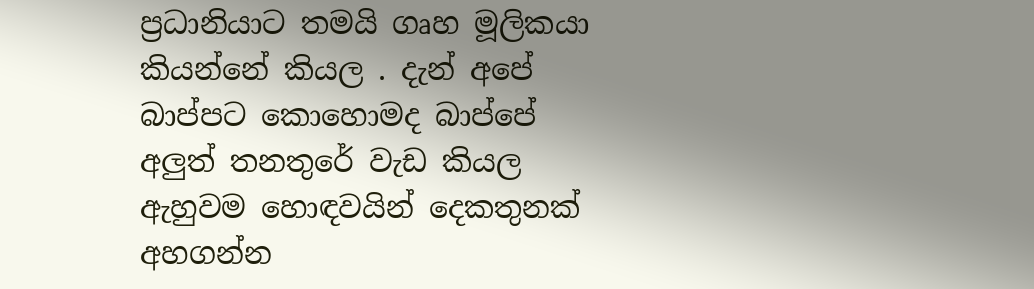ප්‍රධානියාට තමයි ගෘහ මූලිකයා කියන්නේ කියල . දැන් අපේ බාප්පට කොහොමද බාප්පේ අලුත් තනතුරේ වැඩ කියල ඇහුවම හොඳවයින් දෙකතුනක් අහගන්න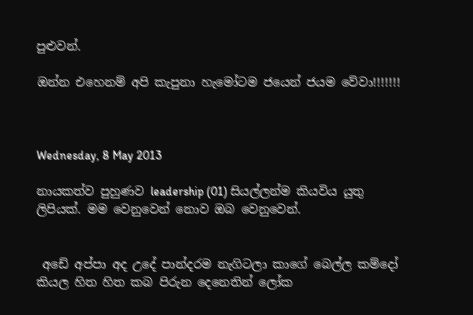පුළුවන්.

ඔන්න එහෙනම් අපි කැපුනා හැමෝටම ජයෙන් ජයම වේවා!!!!!!!



Wednesday, 8 May 2013

නායකත්ව පුහුණව leadership (01) සියල්ලන්ම කියවිය යුතු ලිපියක්. මම වෙනුවෙන් නොව ඔබ වෙනුවෙන්.


 අඩේ අප්පා අද උදේ පාන්දරම නැගිටලා කාගේ බෙල්ල කම්දෝ කියල හිත හිත කබ පිරුන දෙනෙතින් ලෝක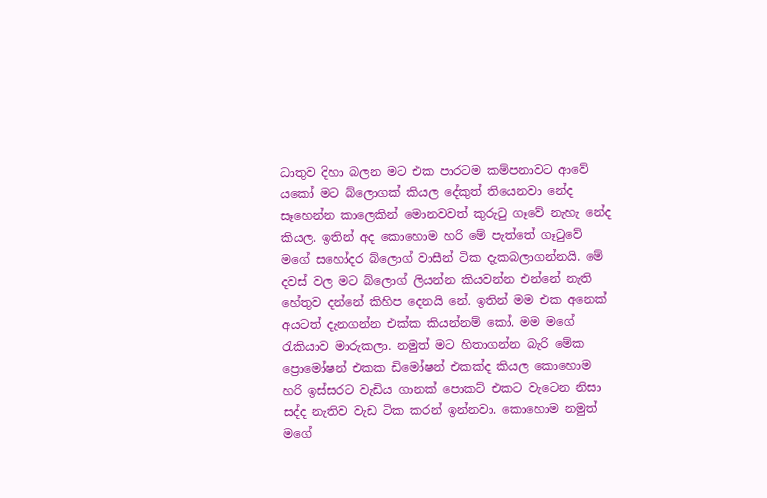ධාතුව දිහා බලන මට එක පාරටම කම්පනාවට ආවේ යකෝ මට බ්ලොගක් කියල දේකුත් තියෙනවා නේද සෑහෙන්න කාලෙකින් මොනවවත් කුරුටු ගෑවේ නැහැ නේද කියල. ඉතින් අද කොහොම හරි මේ පැත්තේ ගෑටුවේ මගේ සහෝදර බ්ලොග් වාසීන් ටික දැකබලාගන්නයි. මේ දවස් වල මට බ්ලොග් ලියන්න කියවන්න එන්නේ නැති හේතුව දන්නේ කිහිප දෙනයි නේ. ඉතින් මම එක අනෙක් අයටත් දැනගන්න එක්ක කියන්නම් කෝ. මම මගේ රැකියාව මාරුකලා. නමුත් මට හිතාගන්න බැරි මේක ප්‍රොමෝෂන් එකක ඩිමෝෂන් එකක්ද කියල කොහොම හරි ඉස්සරට වැඩිය ගානක් පොකට් එකට වැටෙන නිසා සද්ද නැතිව වැඩ ටික කරන් ඉන්නවා. කොහොම නමුත් මගේ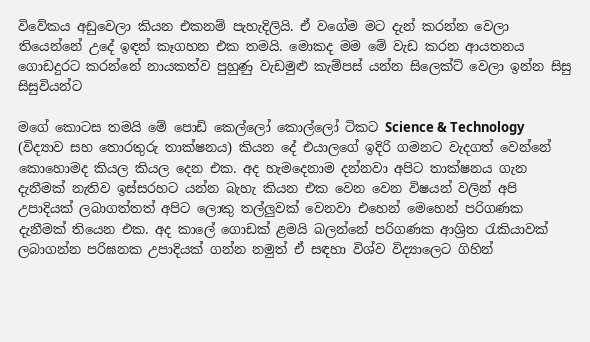විවේකය අඩුවෙලා කියන එකනම් පැහැදිලියි. ඒ වගේම මට දැන් කරන්න වෙලා තියෙන්නේ උදේ ඉඳන් කෑගහන එක තමයි. මොකද මම මේ වැඩ කරන ආයතනය ගොඩදුරට කරන්නේ නායකත්ව පුහුණු වැඩමුළු කැම්පස් යන්න සිලෙක්ට් වෙලා ඉන්න සිසු සිසුවියන්ට

මගේ කොටස තමයි මේ පොඩි කෙල්ලෝ කොල්ලෝ ටිකට Science & Technology  (විද්‍යාව සහ තොරතුරු තාක්ෂනය) කියන දේ එයාලගේ ඉදිරි ගමනට වැදගත් වෙන්නේ කොහොමද කියල කියල දෙන එක. අද හැමදෙනාම දන්නවා අපිට තාක්ෂනය ගැන දැනීමක් නැතිව ඉස්සරහට යන්න බැහැ කියන එක වෙන වෙන විෂයන් වලින් අපි උපාදියක් ලබාගත්තත් අපිට ලොකු තල්ලුවක් වෙනවා එහෙන් මෙහෙන් පරිගණක දැනීමක් තියෙන එක. අද කාලේ ගොඩක් ළමයි බලන්නේ පරිගණක ආශ්‍රිත රැකියාවක් ලබාගන්න පරිඝනක උපාදියක් ගන්න නමුත් ඒ සඳහා විශ්ව විද්‍යාලෙට ගිහින්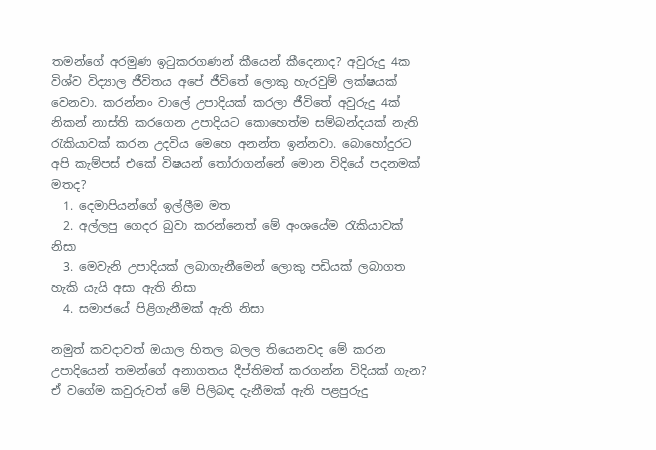තමන්ගේ අරමුණ ඉටුකරගණන් කීයෙන් කීදෙනාද? අවුරුදු 4ක විශ්ව විද්‍යාල ජීවිතය අපේ ජීවිතේ ලොකු හැරවුම් ලක්ෂයක් වෙනවා. කරන්නං වාලේ උපාදියක් කරලා ජීවිතේ අවුරුදු 4ක් නිකන් නාස්ති කරගෙන උපාදියට කොහෙත්ම සම්බන්දයක් නැති රැකියාවක් කරන උදවිය මෙහෙ අනන්ත ඉන්නවා. බොහෝදුරට අපි කැම්පස් එකේ විෂයන් තෝරාගන්නේ මොන විදියේ පදනමක් මතද?
  1. දෙමාපියන්ගේ ඉල්ලීම මත
  2. අල්ලපු ගෙදර බුවා කරන්නෙත් මේ අංශයේම රැකියාවක් නිසා
  3. මෙවැනි උපාදියක් ලබාගැනීමෙන් ලොකු පඩියක් ලබාගත හැකි යැයි අසා ඇති නිසා
  4. සමාජයේ පිළිගැනීමක් ඇති නිසා

නමුත් කවදාවත් ඔයාල හිතල බලල තියෙනවද මේ කරන උපාදියෙන් තමන්ගේ අනාගතය දීප්තිමත් කරගන්න විදියක් ගැන? ඒ වගේම කවුරුවත් මේ පිලිබඳ දැනීමක් ඇති පළපුරුදු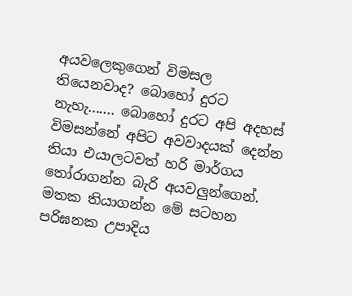අයවලෙකුගෙන් විමසල තියෙනවාද? බොහෝ දුරට නැහැ....... බොහෝ දුරට අපි අදහස් විමසන්නේ අපිට අවවාදයක් දෙන්න තියා එයාලටවත් හරි මාර්ගය තෝරාගන්න බැරි අයවලුන්ගෙන්. මතක තියාගන්න මේ සටහන පරිඝනක උපාදිය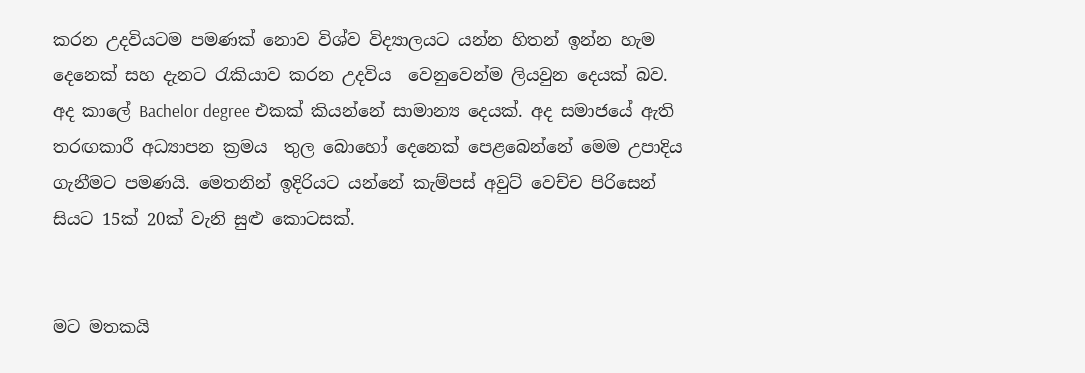කරන උදවියටම පමණක් නොව විශ්ව විද්‍යාලයට යන්න හිතන් ඉන්න හැම දෙනෙක් සහ දැනට රැකියාව කරන උදවිය  වෙනුවෙන්ම ලියවුන දෙයක් බව. අද කාලේ Bachelor degree එකක් කියන්නේ සාමාන්‍ය දෙයක්. අද සමාජයේ ඇති තරඟකාරී අධ්‍යාපන ක්‍රමය  තුල බොහෝ දෙනෙක් පෙළබෙන්නේ මෙම උපාදිය ගැනීමට පමණයි. මෙතනින් ඉදිරියට යන්නේ කැම්පස් අවුට් වෙච්ච පිරිසෙන් සියට 15ක් 20ක් වැනි සුළු කොටසක්.


මට මතකයි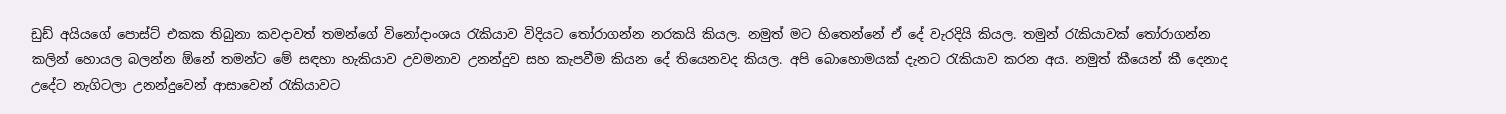ඩුඩ් අයියගේ පොස්ට් එකක තිබුනා කවදාවත් තමන්ගේ විනෝදාංශය රැකියාව විදියට තෝරාගන්න නරකයි කියල. නමුත් මට හිතෙන්නේ ඒ දේ වැරදියි කියල. තමුන් රැකියාවක් තෝරාගන්න කලින් හොයල බලන්න ඕනේ තමන්ට මේ සඳහා හැකියාව උවමනාව උනන්දුව සහ කැපවීම කියන දේ තියෙනවද කියල. අපි බොහොමයක් දැනට රැකියාව කරන අය. නමුත් කීයෙන් කී දෙනාද උදේට නැගිටලා උනන්දුවෙන් ආසාවෙන් රැකියාවට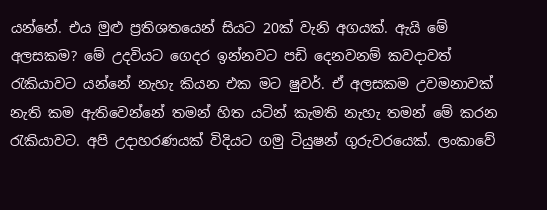යන්නේ. එය මුළු ප්‍රතිශතයෙන් සියට 20ක් වැනි අගයක්. ඇයි මේ අලසකම? මේ උදවියට ගෙදර ඉන්නවට පඩි දෙනවනම් කවදාවත් රැකියාවට යන්නේ නැහැ කියන එක මට ෂුවර්. ඒ අලසකම උවමනාවක් නැති කම ඇතිවෙන්නේ තමන් හිත යටින් කැමති නැහැ තමන් මේ කරන රැකියාවට. අපි උදාහරණයක් විදියට ගමු ටියුෂන් ගුරුවරයෙක්. ලංකාවේ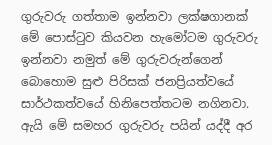ගුරුවරු ගත්තාම ඉන්නවා ලක්ෂගානක් මේ පොස්ටුව කියවන හැමෝටම ගුරුවරු ඉන්නවා නමුත් මේ ගුරුවරුන්ගෙන් බොහොම සුළු පිරිසක් ජනප්‍රියත්වයේ සාර්ථකත්වයේ හිනිපෙත්තටම නගිනවා. ඇයි මේ සමහර ගුරුවරු පයින් යද්දී අර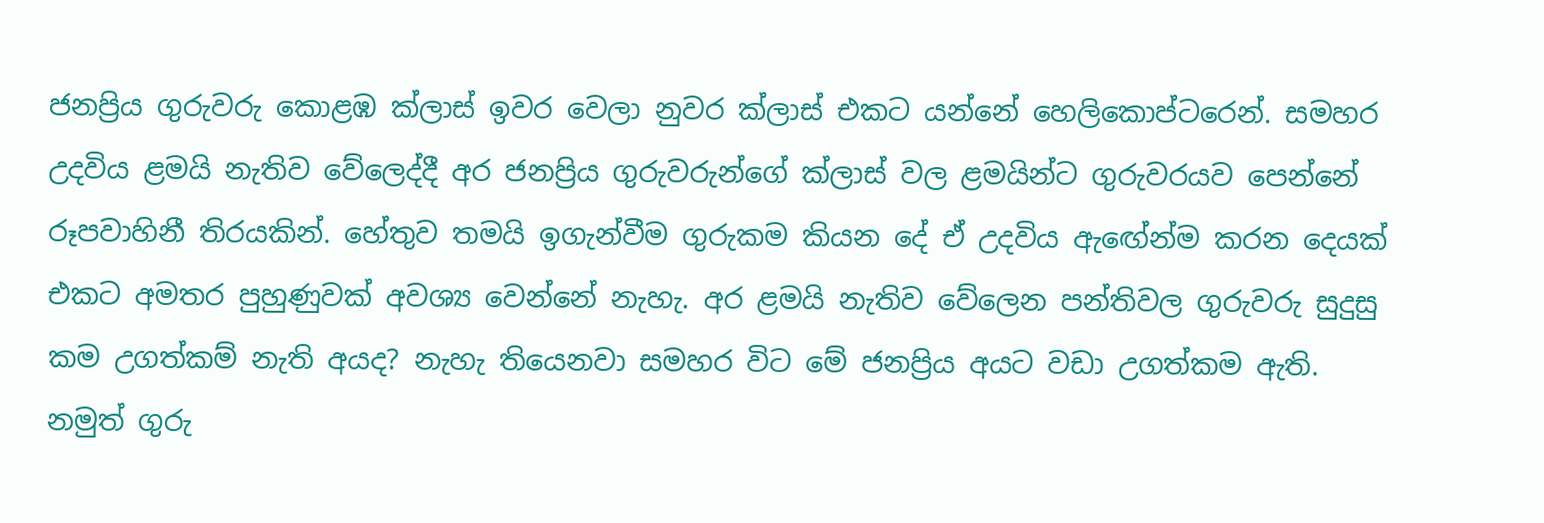ජනප්‍රිය ගුරුවරු කොළඹ ක්ලාස් ඉවර වෙලා නුවර ක්ලාස් එකට යන්නේ හෙලිකොප්ටරෙන්. සමහර උදවිය ළමයි නැතිව වේලෙද්දී අර ජනප්‍රිය ගුරුවරුන්ගේ ක්ලාස් වල ළමයින්ට ගුරුවරයව පෙන්නේ රූපවාහිනී තිරයකින්. හේතුව තමයි ඉගැන්වීම ගුරුකම කියන දේ ඒ උදවිය ඇඟේන්ම කරන දෙයක් එකට අමතර පුහුණුවක් අවශ්‍ය වෙන්නේ නැහැ. අර ළමයි නැතිව වේලෙන පන්තිවල ගුරුවරු සුදුසු කම උගත්කම් නැති අයද? නැහැ තියෙනවා සමහර විට මේ ජනප්‍රිය අයට වඩා උගත්කම ඇති. නමුත් ගුරු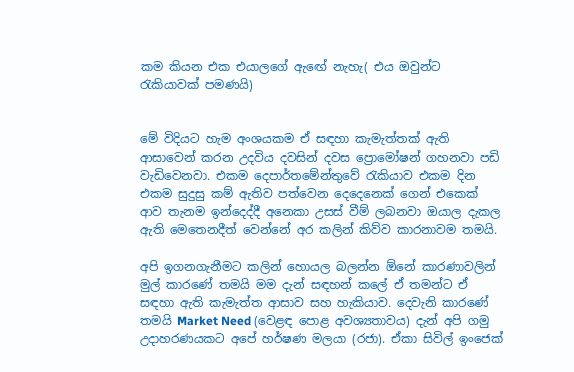කම කියන එක එයාලගේ ඇඟේ නැහැ( එය ඔවුන්ට රැකියාවක් පමණයි)


මේ විදියට හැම අංශයකම ඒ සඳහා කැමැත්තක් ඇති ආසාවෙන් කරන උදවිය දවසින් දවස ප්‍රොමෝෂන් ගහනවා පඩි වැඩිවෙනවා. එකම දෙපාර්තමේන්තුවේ රැකියාව එකම දින එකම සුදුසු කම් ඇතිව පත්වෙන දෙදෙනෙක් ගෙන් එකෙක් ආව තැනම ඉන්දෙද්දී අනෙකා උසස් වීම් ලබනවා ඔයාල දැකල ඇති මෙතෙනදීත් වෙන්නේ අර කලින් කිව්ව කාරනාවම තමයි.

අපි ඉගනගැනීමට කලින් හොයල බලන්න ඕනේ කාරණාවලින් මුල් කාරණේ තමයි මම දැන් සඳහන් කලේ ඒ තමන්ට ඒ සඳහා ඇති කැමැත්ත ආසාව සහ හැකියාව. දෙවැනි කාරණේ තමයි Market Need (වෙළඳ පොළ අවශ්‍යතාවය) දැන් අපි ගමු උදාහරණයකට අපේ හර්ෂණ මලයා (රජා). ඒකා සිවිල් ඉංජෙක්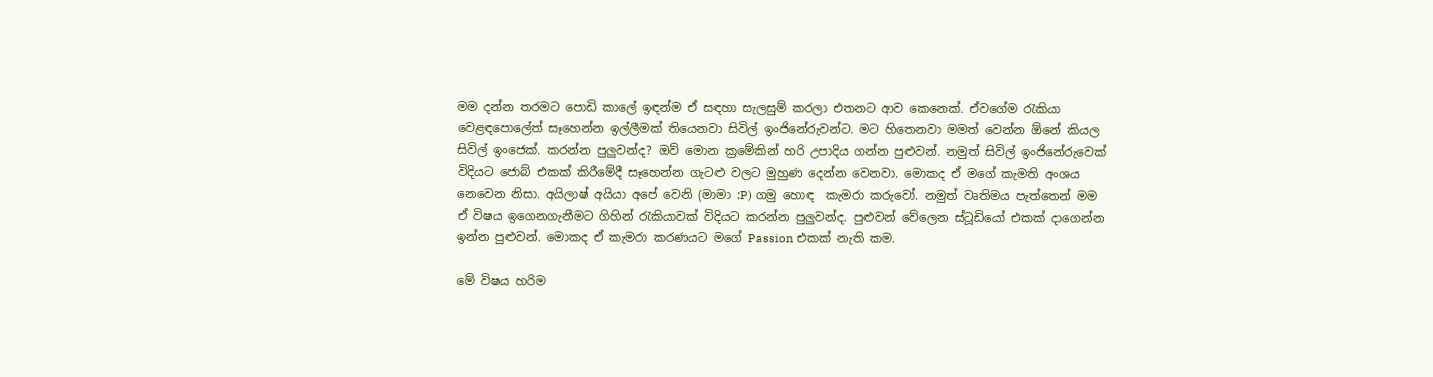මම දන්න තරමට පොඩි කාලේ ඉඳන්ම ඒ සඳහා සැලසුම් කරලා එතනට ආව කෙනෙක්. ඒවගේම රැකියා වෙළඳපොලේත් සෑහෙන්න ඉල්ලීමක් තියෙනවා සිවිල් ඉංජිනේරුවන්ට. මට හිතෙනවා මමත් වෙන්න ඕනේ කියල සිවිල් ඉංජෙක්. කරන්න පුලුවන්ද? ඔව් මොන ක්‍රමේකින් හරි උපාදිය ගන්න පුළුවන්. නමුත් සිවිල් ඉංජිනේරුවෙක් විදියට ජොබ් එකක් කිරීමේදී සෑහෙන්න ගැටළු වලට මුහුණ දෙන්න වෙනවා. මොකද ඒ මගේ කැමති අංශය නෙවෙන නිසා. අයිලාෂ් අයියා අපේ වෙනි (මාමා :P) ගමු හොඳ  කැමරා කරුවෝ. නමුත් වෘතිමය පැත්තෙන් මම ඒ විෂය ඉගෙනගැනීමට ගිහින් රැකියාවක් විදියට කරන්න පුලුවන්ද. පුළුවන් වේලෙන ස්ටූඩියෝ එකක් දාගෙන්න ඉන්න පුළුවන්. මොකද ඒ කැමරා කරණයට මගේ Passion එකක් නැති කම.

මේ විෂය හරිම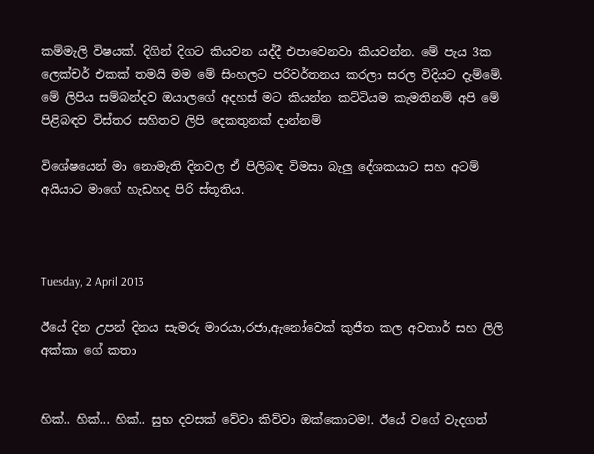කම්මැලි විෂයක්. දිගින් දිගට කියවන යද්දී එපාවෙනවා කියවන්න. මේ පැය 3ක ලෙක්චර් එකක් තමයි මම මේ සිංහලට පරිවර්තනය කරලා සරල විදියට දැම්මේ. මේ ලිපිය සම්බන්දව ඔයාලගේ අදහස් මට කියන්න කට්ටියම කැමතිනම් අපි මේ පිළිබඳව විස්තර සහිතව ලිපි දෙකතුනක් දාන්නම්

විශේෂයෙන් මා නොමැති දිනවල ඒ පිලිබඳ විමසා බැලු දේශකයාට සහ අටම් අයියාට මාගේ හැඩහද පිරි ස්තූතිය.



Tuesday, 2 April 2013

ඊයේ දින උපන් දිනය සැමරු මාරයා,රජා,ඇනෝවෙක් කුජීත කල අවතාර් සහ ලිලි අක්කා ගේ කතා


හික්.. හික්... හික්.. සුභ දවසක් වේවා කිව්වා ඔක්කොටම!. ඊයේ වගේ වැදගත්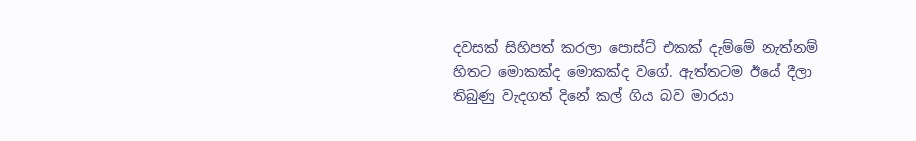දවසක් සිහිපත් කරලා පොස්ට් එකක් දැම්මේ නැත්නම් හිතට මොකක්ද මොකක්ද වගේ. ඇත්තටම ඊයේ දීලා තිබුණු වැදගත් දිනේ කල් ගිය බව මාරයා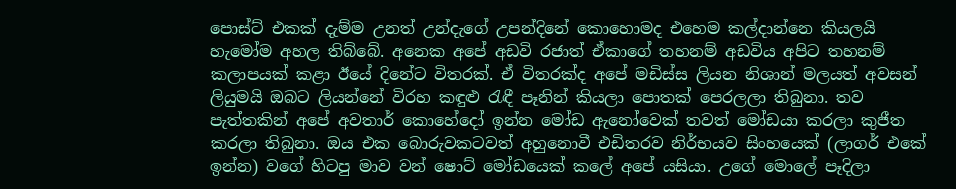පොස්ට් එකක් දැම්ම උනත් උන්දැගේ උපන්දිනේ කොහොමද එහෙම කල්දාන්නෙ කියලයි හැමෝම අහල තිබ්බේ. අනෙක අපේ අඩවි රජාත් ඒකාගේ තහනම් අඩවිය අපිට තහනම් කලාපයක් කළා ඊයේ දිනේට විතරක්. ඒ විතරක්ද අපේ මඩිස්ස ලියන නිශාන් මලයත් අවසන් ලියුමයි ඔබට ලියන්නේ විරහ කඳුළු රැඳී පෑනින් කියලා පොතක් පෙරලලා තිබුනා. තව පැත්තකින් අපේ අවතාර් කොහේදෝ ඉන්න මෝඩ ඇනෝවෙක් තවත් මෝඩයා කරලා කුජීත කරලා තිබුනා. ඔය එක බොරුවකටවත් අහුනොවී එඩිතරව නිර්භයව සිංහයෙක් (ලාගර් එකේ ඉන්න) වගේ හිටපු මාව වන් ෂොට් මෝඩයෙක් කලේ අපේ යසියා. උගේ මොලේ පෑදිලා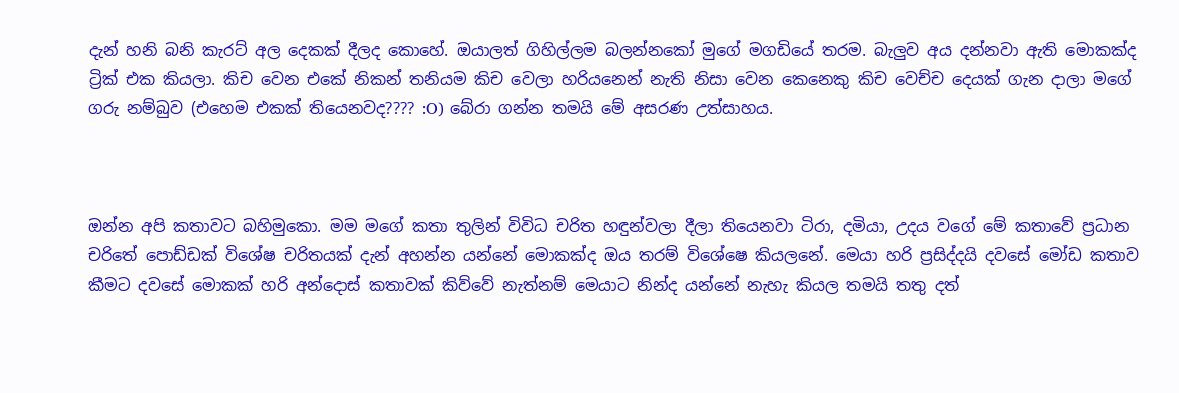දැන් හනි බනි කැරට් අල දෙකක් දීලද කොහේ. ඔයාලත් ගිහිල්ලම බලන්නකෝ මුගේ මගඩියේ තරම. බැලුව අය දන්නවා ඇති මොකක්ද ට්‍රික් එක කියලා. කිච වෙන එකේ නිකන් තනියම කිච වෙලා හරියනෙන් නැති නිසා වෙන කෙනෙකු කිච වෙච්ච දෙයක් ගැන දාලා මගේ ගරු නම්බුව (එහෙම එකක් තියෙනවද???? :O) බේරා ගන්න තමයි මේ අසරණ උත්සාහය.



ඔන්න අපි කතාවට බහිමුකො. මම මගේ කතා තුලින් විවිධ චරිත හඳුන්වලා දීලා තියෙනවා ටිරා, දමියා, උදය වගේ මේ කතාවේ ප්‍රධාන චරිතේ පොඩ්ඩක් විශේෂ චරිතයක් දැන් අහන්න යන්නේ මොකක්ද ඔය තරම් විශේෂෙ කියලනේ. මෙයා හරි ප්‍රසිද්දයි දවසේ මෝඩ කතාව කීමට දවසේ මොකක් හරි අන්දොස් කතාවක් කිව්වේ නැත්නම් මෙයාට නින්ද යන්නේ නැහැ කියල තමයි තතු දත්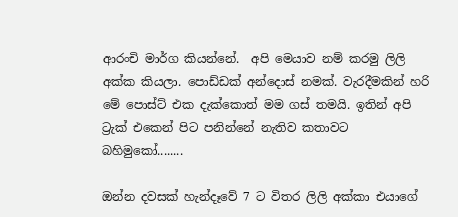ආරංචි මාර්ග කියන්නේ.  අපි මෙයාව නම් කරමු ලිලි අක්ක කියලා. පොඩ්ඩක් අන්දොස් නමක්. වැරදීමකින් හරි මේ පොස්ට් එක දැක්කොත් මම ගස් තමයි. ඉතින් අපි ට්‍රැක් එකෙන් පිට පනින්නේ නැතිව කතාවට බහිමුකෝ........

ඔන්න දවසක් හැන්දෑවේ 7 ට විතර ලිලි අක්කා එයාගේ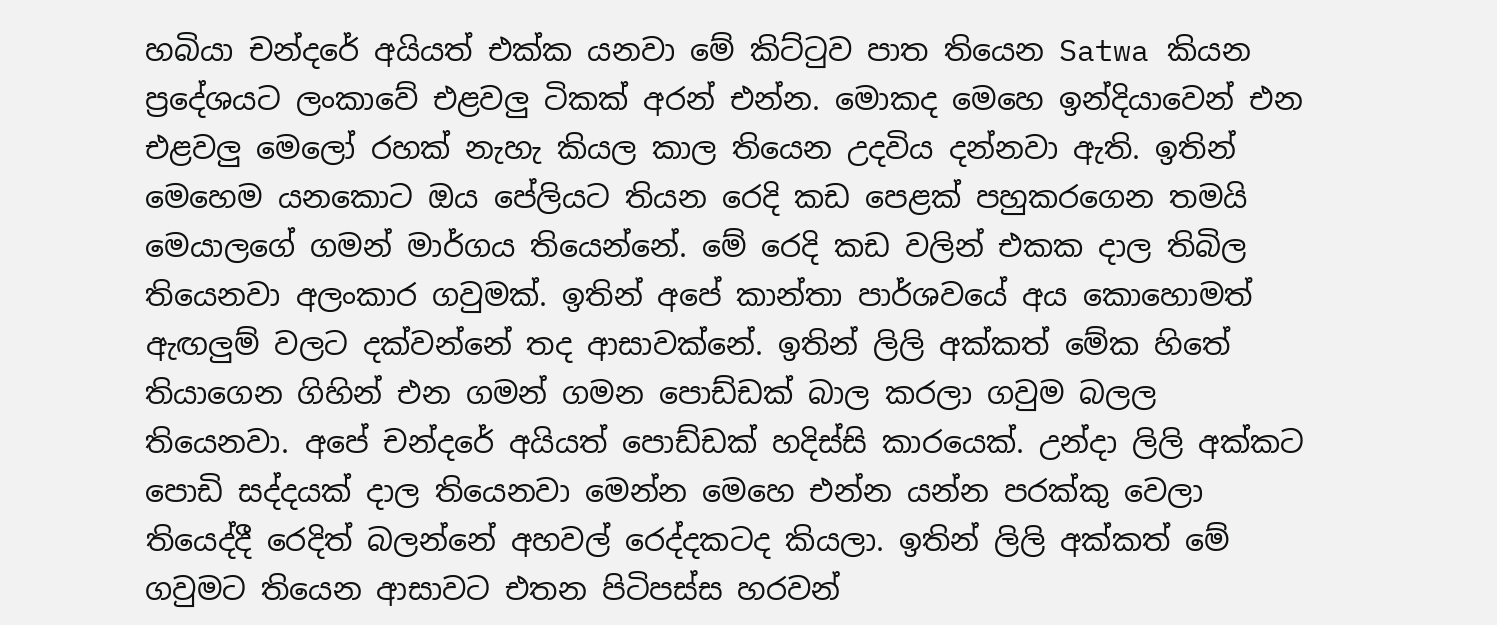හබියා චන්දරේ අයියත් එක්ක යනවා මේ කිට්ටුව පාත තියෙන Satwa කියන ප්‍රදේශයට ලංකාවේ එළවලු ටිකක් අරන් එන්න. මොකද මෙහෙ ඉන්දියාවෙන් එන එළවලු මෙලෝ රහක් නැහැ කියල කාල තියෙන උදවිය දන්නවා ඇති. ඉතින් මෙහෙම යනකොට ඔය පේලියට තියන රෙදි කඩ පෙළක් පහුකරගෙන තමයි මෙයාලගේ ගමන් මාර්ගය තියෙන්නේ. මේ රෙදි කඩ වලින් එකක දාල තිබිල තියෙනවා අලංකාර ගවුමක්. ඉතින් අපේ කාන්තා පාර්ශවයේ අය කොහොමත් ඇඟලුම් වලට දක්වන්නේ තද ආසාවක්නේ. ඉතින් ලිලි අක්කත් මේක හිතේ තියාගෙන ගිහින් එන ගමන් ගමන පොඩ්ඩක් බාල කරලා ගවුම බලල තියෙනවා. අපේ චන්දරේ අයියත් පොඩ්ඩක් හදිස්සි කාරයෙක්. උන්දා ලිලි අක්කට පොඩි සද්දයක් දාල තියෙනවා මෙන්න මෙහෙ එන්න යන්න පරක්කු වෙලා තියෙද්දී රෙදිත් බලන්නේ අහවල් රෙද්දකටද කියලා. ඉතින් ලිලි අක්කත් මේ ගවුමට තියෙන ආසාවට එතන පිටිපස්ස හරවන්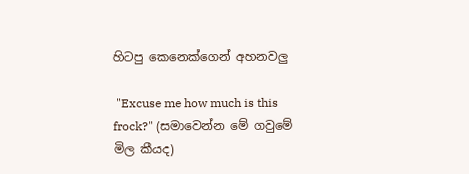හිටපු කෙනෙක්ගෙන් අහනවලු

 "Excuse me how much is this frock?" (සමාවෙන්න මේ ගවුමේ මිල කීයද)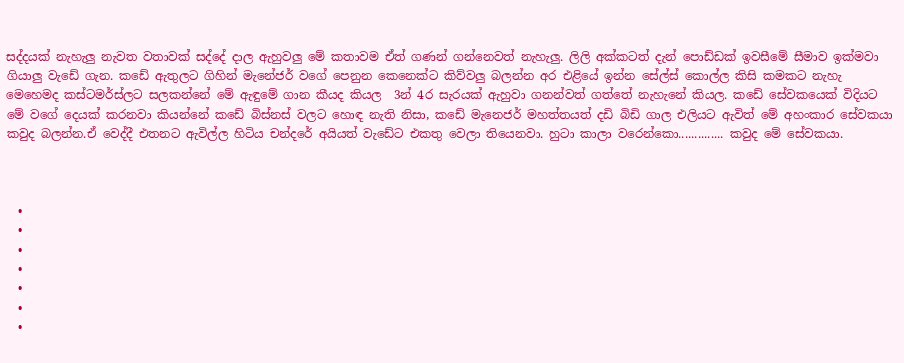සද්දයක් නැහැලු නැවත වතාවක් සද්දේ දාල ඇහුවලු මේ කතාවම ඒත් ගණන් ගන්නෙවත් නැහැලු. ලිලි අක්කටත් දැන් පොඩ්ඩක් ඉවසීමේ සීමාව ඉක්මවා ගියාලු වැඩේ ගැන. කඩේ ඇතුලට ගිහින් මැනේජර් වගේ පෙනුන කෙනෙක්ට කිව්වලු බලන්න අර එළියේ ඉන්න සේල්ස් කොල්ල කිසි කමකට නැහැ මෙහෙමද කස්ටමර්ස්ලට සලකන්නේ මේ ඇඳුමේ ගාන කීයද කියල  3න් 4ර සැරයක් ඇහුවා ගනන්වත් ගත්තේ නැහැනේ කියල. කඩේ සේවකයෙක් විදියට මේ වගේ දෙයක් කරනවා කියන්නේ කඩේ බිස්නස් වලට හොඳ නැති නිසා, කඩේ මැනෙජර් මහත්තයත් දඩි බිඩි ගාල එලියට ඇවිත් මේ අහංකාර සේවකයා කවුද බලන්න.ඒ වෙද්දී එතනට ඇවිල්ල හිටිය චන්දරේ අයියත් වැඩේට එකතු වෙලා තියෙනවා. හුටා කාලා වරෙන්කො.............. කවුද මේ සේවකයා.



  •
  •
  •
  •
  •
  •
  •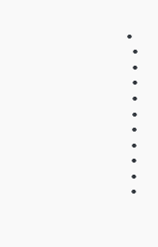•
  •
  •
  •
  •
  •
  •
  •
  •
  •
  •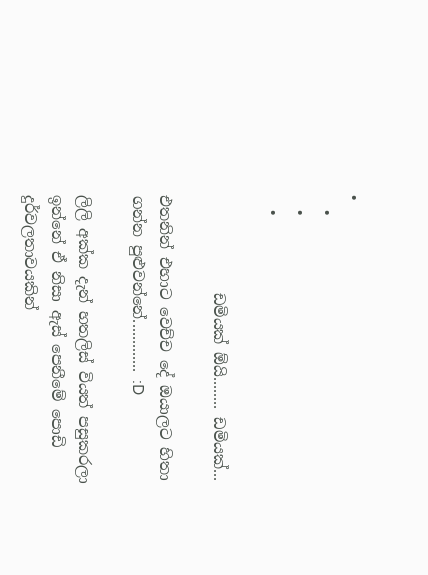•
  •
  •
  •

             ඩමියක් ඕයි........ ඩමියක්...

එතනින් එහාට වෙච්ච දේ ඔයාලට හිතා ගන්න පුළුවන්නේ............. :D

ලිලි අක්ක දැන් හතලිස් වියත් පසුකරලා ඉන්නේ ඒ නිසා ඇස් පෙනීමේ පොඩි දුර්වලතාවයකින්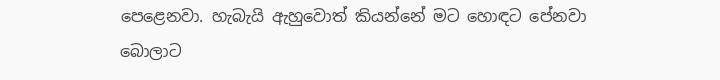පෙළෙනවා. හැබැයි ඇහුවොත් කියන්නේ මට හොඳට පේනවා බොලාට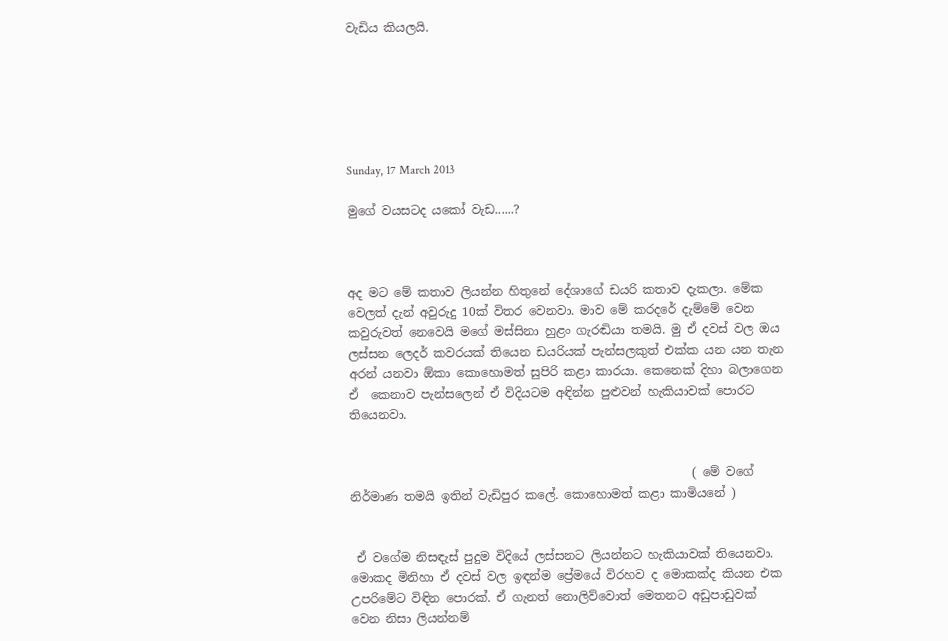වැඩිය කියලයි.






Sunday, 17 March 2013

මුගේ වයසටද යකෝ වැඩ......?



අද මට මේ කතාව ලියන්න හිතුනේ දේශාගේ ඩයරි කතාව දැකලා. මේක වෙලත් දැන් අවුරුදු 10ක් විතර වෙනවා. මාව මේ කරදරේ දැම්මේ වෙන කවුරුවත් නෙවෙයි මගේ මස්සිනා හුළං ගැරඬියා තමයි. මු ඒ දවස් වල ඔය ලස්සන ලෙදර් කවරයක් තියෙන ඩයරියක් පැන්සලකුත් එක්ක යන යන තැන අරන් යනවා ඕකා කොහොමත් සුපිරි කළා කාරයා. කෙනෙක් දිහා බලාගෙන ඒ  කෙනාව පැන්සලෙන් ඒ විදියටම අඳින්න පුළුවන් හැකියාවක් පොරට තියෙනවා.


                                                         ( මේ වගේ නිර්මාණ තමයි ඉතින් වැඩිපුර කලේ. කොහොමත් කළා කාමියනේ )


 ඒ වගේම නිසඳැස් පුදුම විදියේ ලස්සනට ලියන්නට හැකියාවක් තියෙනවා. මොකද මිනිහා ඒ දවස් වල ඉඳන්ම ප්‍රේමයේ විරහව ද මොකක්ද කියන එක  උපරිමේට විඳින පොරක්. ඒ ගැනත් නොලිව්වොත් මෙතනට අඩුපාඩුවක් වෙන නිසා ලියන්නම්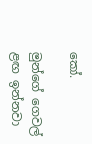කෝ.

මුන්ගේ ගෙවල් ළඟ ඉන්නවා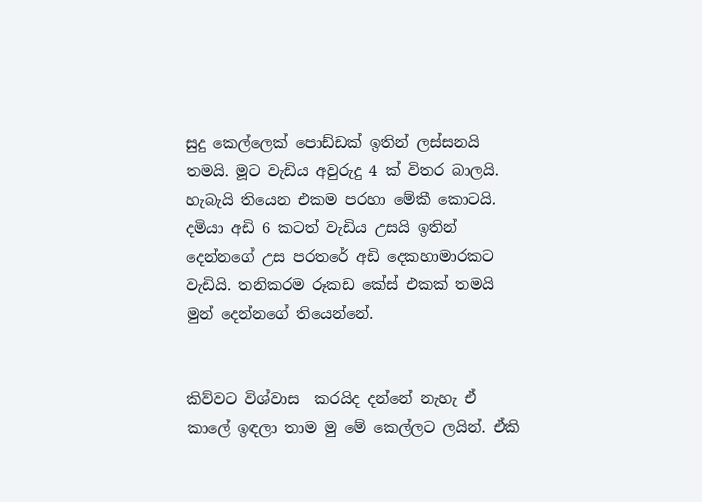සුදු කෙල්ලෙක් පොඩ්ඩක් ඉතින් ලස්සනයි තමයි. මූට වැඩිය අවුරුදු 4 ක් විතර බාලයි. හැබැයි තියෙන එකම පරහා මේකී කොටයි. දමියා අඩි 6 කටත් වැඩිය උසයි ඉතින් දෙන්නගේ උස පරතරේ අඩි දෙකහාමාරකට වැඩියි. තනිකරම රූකඩ කේස් එකක් තමයි මුන් දෙන්නගේ තියෙන්නේ.


කිව්වට විශ්වාස  කරයිද දන්නේ නැහැ ඒ කාලේ ඉඳලා තාම මු මේ කෙල්ලට ලයින්. ඒකි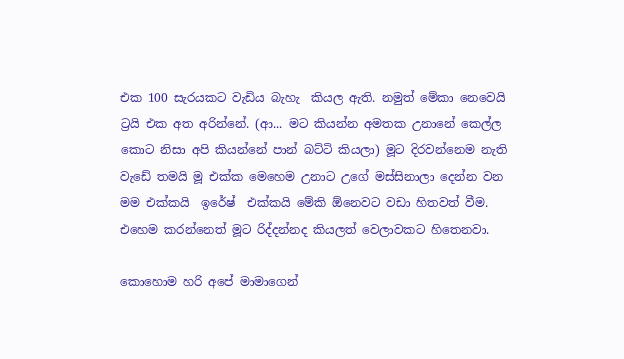එක 100 සැරයකට වැඩිය බැහැ  කියල ඇති. නමුත් මේකා නෙවෙයි ට්‍රයි එක අත අරින්නේ. (ආ... මට කියන්න අමතක උනානේ කෙල්ල කොට නිසා අපි කියන්නේ පාන් බට්ටි කියලා) මූට දිරවන්නෙම නැති වැඩේ තමයි මූ එක්ක මෙහෙම උනාට උගේ මස්සිනාලා දෙන්න වන මම එක්කයි  ඉරේෂ්  එක්කයි මේකි ඕනෙවට වඩා හිතවත් වීම. එහෙම කරන්නෙත් මූට රිද්දන්නද කියලත් වෙලාවකට හිතෙනවා.

කොහොම හරි අපේ මාමාගෙන්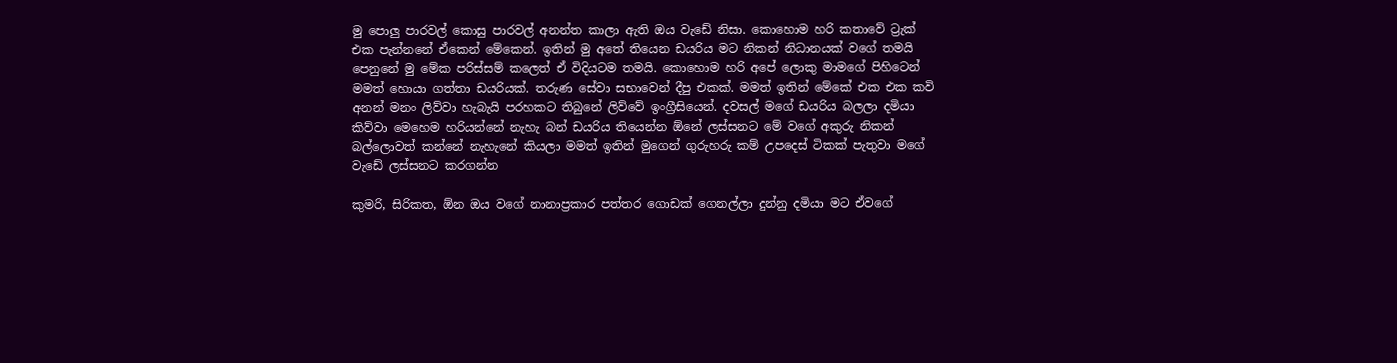මු පොලු පාරවල් කොසු පාරවල් අනන්ත කාලා ඇති ඔය වැඩේ නිසා. කොහොම හරි කතාවේ ට්‍රැක් එක පැන්නනේ ඒකෙන් මේකෙන්. ඉතින් මු අතේ තියෙන ඩයරිය මට නිකන් නිධානයක් වගේ තමයි පෙනුනේ මු මේක පරිස්සම් කලෙත් ඒ විදියටම තමයි. කොහොම හරි අපේ ලොකු මාමගේ පිහිටෙන් මමත් හොයා ගත්තා ඩයරියක්. තරුණ සේවා සභාවෙන් දීපු එකක්. මමත් ඉතින් මේකේ එක එක කවි අනන් මනං ලිව්වා හැබැයි පරහකට තිබුනේ ලිව්වේ ඉංග්‍රීසියෙන්. දවසල් මගේ ඩයරිය බලලා දමියා කිව්වා මෙහෙම හරියන්නේ නැහැ බන් ඩයරිය තියෙන්න ඕනේ ලස්සනට මේ වගේ අකුරු නිකන් බල්ලොවත් කන්නේ නැහැනේ කියලා මමත් ඉතින් මුගෙන් ගුරුහරු කම් උපදෙස් ටිකක් පැතුවා මගේ වැඩේ ලස්සනට කරගන්න

කුමරි, සිරිකත, ඕන ඔය වගේ නානාප්‍රකාර පත්තර ගොඩක් ගෙනල්ලා දුන්නු දමියා මට ඒවගේ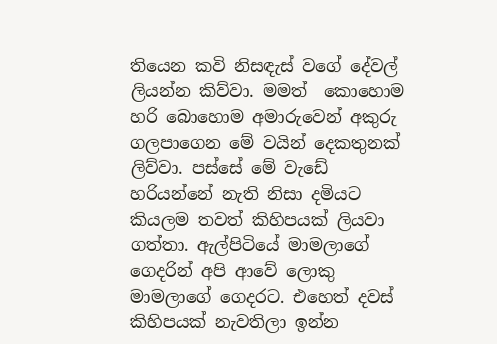තියෙන කවි නිසඳැස් වගේ දේවල් ලියන්න කිව්වා. මමත්  කොහොම හරි බොහොම අමාරුවෙන් අකුරු ගලපාගෙන මේ වයින් දෙකතුනක් ලිව්වා. පස්සේ මේ වැඩේ හරියන්නේ නැති නිසා දමියට කියලම තවත් කිහිපයක් ලියවා ගත්තා. ඇල්පිටියේ මාමලාගේ ගෙදරින් අපි ආවේ ලොකු මාමලාගේ ගෙදරට. එහෙත් දවස් කිහිපයක් නැවතිලා ඉන්න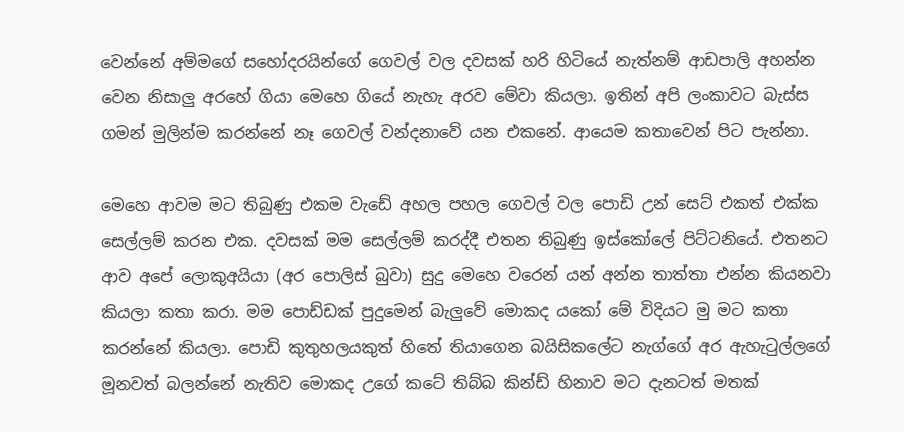වෙන්නේ අම්මගේ සහෝදරයින්ගේ ගෙවල් වල දවසක් හරි හිටියේ නැත්නම් ආඩපාලි අහන්න වෙන නිසාලු අරහේ ගියා මෙහෙ ගියේ නැහැ අරව මේවා කියලා. ඉතින් අපි ලංකාවට බැස්ස ගමන් මුලින්ම කරන්නේ නෑ ගෙවල් වන්දනාවේ යන එකනේ. ආයෙම කතාවෙන් පිට පැන්නා.

මෙහෙ ආවම මට තිබුණු එකම වැඩේ අහල පහල ගෙවල් වල පොඩි උන් සෙට් එකත් එක්ක සෙල්ලම් කරන එක. දවසක් මම සෙල්ලම් කරද්දී එතන තිබුණු ඉස්කෝලේ පිට්ටනියේ. එතනට ආව අපේ ලොකුඅයියා (අර පොලිස් බුවා) සුදු මෙහෙ වරෙන් යන් අන්න තාත්තා එන්න කියනවා කියලා කතා කරා. මම පොඩ්ඩක් පුදුමෙන් බැලුවේ මොකද යකෝ මේ විදියට මු මට කතා කරන්නේ කියලා. පොඩි කුතුහලයකුත් හිතේ තියාගෙන බයිසිකලේට නැග්ගේ අර ඇහැටුල්ලගේ මූනවත් බලන්නේ නැතිව මොකද උගේ කටේ තිබ්බ කින්ඩ් හිනාව මට දැනටත් මතක්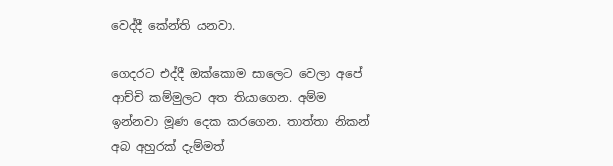වෙද්දී කේන්ති යනවා.

ගෙදරට එද්දී ඔක්කොම සාලෙට වෙලා අපේ ආච්චි කම්මුලට අත තියාගෙන. අම්ම ඉන්නවා මූණ දෙක කරගෙන. තාත්තා නිකන් අබ අහුරක් දැම්මත්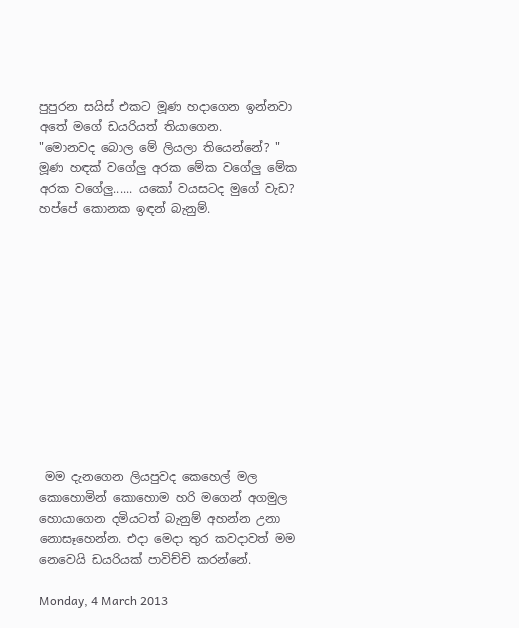පුපුරන සයිස් එකට මූණ හදාගෙන ඉන්නවා අතේ මගේ ඩයරියත් තියාගෙන.
"මොනවද බොල මේ ලියලා තියෙන්නේ? "
මූණ හඳක් වගේලු අරක මේක වගේලු මේක අරක වගේලු...... යකෝ වයසටද මුගේ වැඩ? හප්පේ කොනක ඉඳන් බැනුම්.












 මම දැනගෙන ලියපුවද කෙහෙල් මල කොහොමින් කොහොම හරි මගෙන් අගමුල හොයාගෙන දමියටත් බැනුම් අහන්න උනා නොසෑහෙන්න. එදා මෙදා තුර කවදාවත් මම නෙවෙයි ඩයරියක් පාවිච්චි කරන්නේ.

Monday, 4 March 2013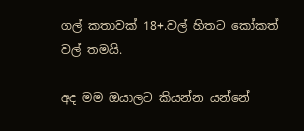ගල් කතාවක් 18+.වල් හිතට කෝකත් වල් තමයි.

අද මම ඔයාලට කියන්න යන්නේ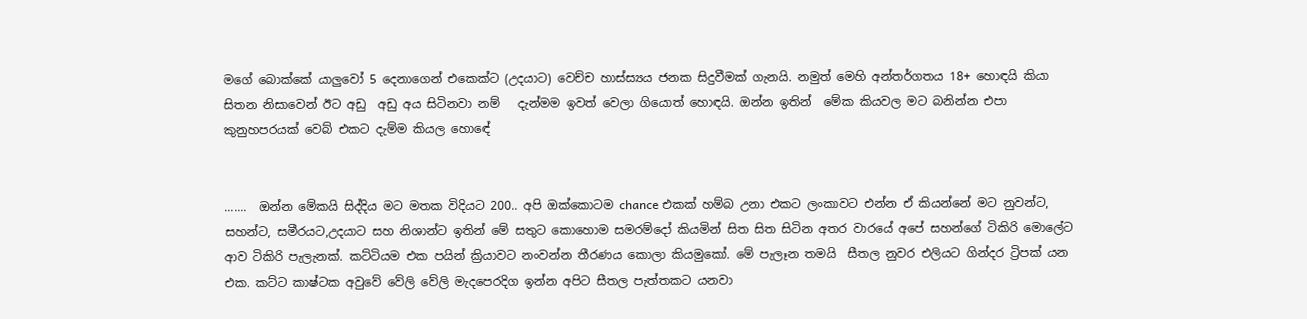මගේ බොක්කේ යාලුවෝ 5 දෙනාගෙන් එකෙක්ට (උදයාට) වෙච්ච හාස්ස්‍යය ජනක සිදුවීමක් ගැනයි. නමුත් මෙහි අන්තර්ගතය 18+ හොඳයි කියා සිතන නිසාවෙන් ඊට අඩු  අඩු අය සිටිනවා නම්   දැන්මම ඉවත් වෙලා ගියොත් හොඳයි. ඔන්න ඉතින්  මේක කියවල මට බනින්න එපා කුනුහපරයක් වෙබ් එකට දැම්ම කියල හොඳේ


.......  ඔන්න මේකයි සිද්දිය මට මතක විදියට 200.. අපි ඔක්කොටම chance එකක් හම්බ උනා එකට ලංකාවට එන්න ඒ කියන්නේ මට නුවන්ට, සහන්ට, සමීරයට,උදයාට සහ නිශාන්ට ඉතින් මේ සතුට කොහොම සමරම්දෝ කියමින් සිත සිත සිටින අතර වාරයේ අපේ සහන්ගේ ටිකිරි මොලේට  ආව ටිකිරි පැලැනක්. කට්ටියම එක පයින් ක්‍රියාවට නංවන්න තීරණය කොලා කියමුකෝ. මේ පැලෑන තමයි  සීතල නුවර එලියට ගින්දර ට්‍රිපක් යන එක. කට්ට කාෂ්ටක අවුවේ වේලි වේලි මැදපෙරදිග ඉන්න අපිට සීතල පැත්තකට යනවා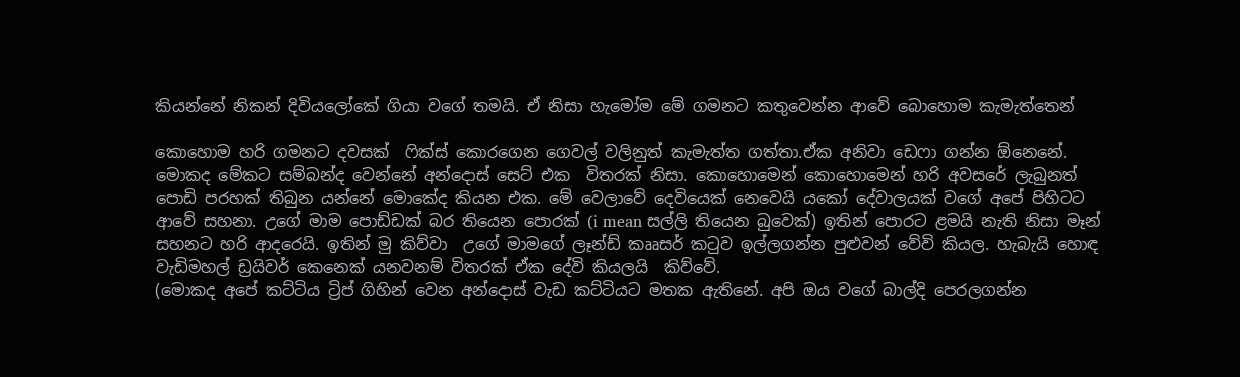කියන්නේ නිකන් දිවියලෝකේ ගියා වගේ තමයි. ඒ නිසා හැමෝම මේ ගමනට කතුවෙන්න ආවේ බොහොම කැමැත්තෙන්

කොහොම හරි ගමනට දවසක්  ෆික්ස් කොරගෙන ගෙවල් වලිනුත් කැමැත්ත ගත්තා.ඒක අනිවා ඩෙෆා ගන්න ඕනෙනේ. මොකද මේකට සම්බන්ද වෙන්නේ අන්දොස් සෙට් එක  විතරක් නිසා. කොහොමෙන් කොහොමෙන් හරි අවසරේ ලැබුනත් පොඩි පරහක් තිබුන යන්නේ මොකේද කියන එක. මේ වෙලාවේ දෙවියෙක් නෙවෙයි යකෝ දේවාලයක් වගේ අපේ පිහිටට ආවේ සහනා. උගේ මාම පොඩ්ඩක් බර තියෙන පොරක් (i mean සල්ලි තියෙන බුවෙක්) ඉතින් පොරට ළමයි නැති නිසා මෑන් සහනට හරි ආදරෙයි. ඉතින් මු කිව්වා  උගේ මාමගේ ලෑන්ඩ් කෲසර් කටුව ඉල්ලගන්න පුළුවන් වේවි කියල. හැබැයි හොඳ වැඩිමහල් ඩ්‍රයිවර් කෙනෙක් යනවනම් විතරක් ඒක දේවි කියලයි  කිව්වේ.
(මොකද අපේ කට්ටිය ට්‍රිප් ගිහින් වෙන අන්දොස් වැඩ කට්ටියට මතක ඇතිනේ. අපි ඔය වගේ බාල්දි පෙරලගන්න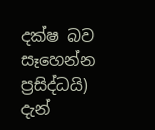දක්ෂ බව සෑහෙන්න ප්‍රසිද්ධයි) දැන්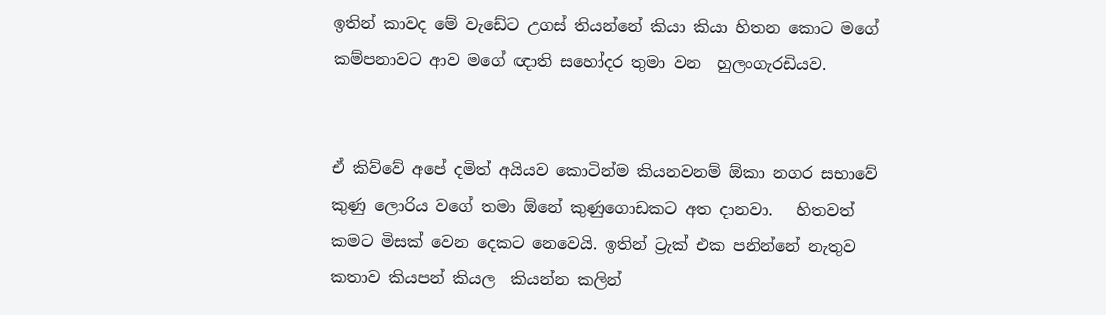ඉතින් කාවද මේ වැඩේට උගස් තියන්නේ කියා කියා හිතන කොට මගේ කම්පනාවට ආව මගේ ඥාති සහෝදර තුමා වන  හුලංගැරඩියව.


ඒ කිව්වේ අපේ දමිත් අයියව කොටින්ම කියනවනම් ඕකා නගර සභාවේ කුණු ලොරිය වගේ තමා ඕනේ කුණුගොඩකට අත දානවා.   හිතවත් කමට මිසක් වෙන දෙකට නෙවෙයි. ඉතින් ට්‍රැක් එක පනින්නේ නැතුව කතාව කියපන් කියල  කියන්න කලින්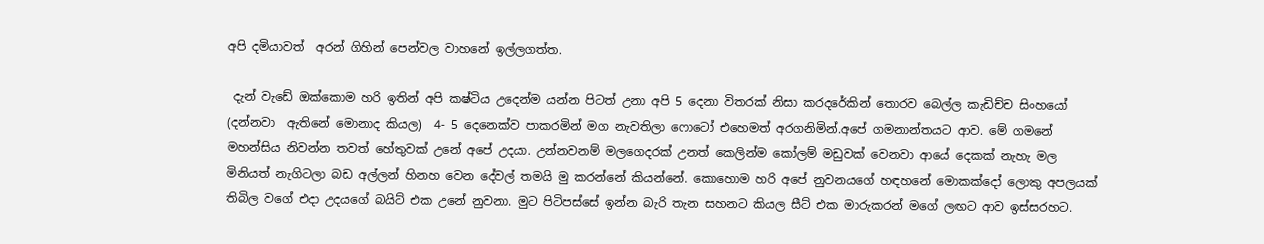අපි දමියාවත්  අරන් ගිහින් පෙන්වල වාහනේ ඉල්ලගත්ත.

 දැන් වැඩේ ඔක්කොම හරි ඉතින් අපි කෂ්ටිය උදෙන්ම යන්න පිටත් උනා අපි 5 දෙනා විතරක් නිසා කරදරේකින් තොරව බෙල්ල කැඩිච්ච සිංහයෝ (දන්නවා  ඇතිනේ මොනාද කියල)  4- 5 දෙනෙක්ව පාකරමින් මග නැවතිලා ෆොටෝ එහෙමත් අරගනිමින්.අපේ ගමනාන්තයට ආව. මේ ගමනේ මහන්සිය නිවන්න තවත් හේතුවක් උනේ අපේ උදයා. උන්නවනම් මලගෙදරක් උනත් කෙලින්ම කෝලම් මඩුවක් වෙනවා ආයේ දෙකක් නැහැ මල මිනියත් නැගිටලා බඩ අල්ලන් හිනහ වෙන දේවල් තමයි මු කරන්නේ කියන්නේ. කොහොම හරි අපේ නුවනයගේ හඳහනේ මොකක්දෝ ලොකු අපලයක් තිබිල වගේ එදා උදයගේ බයිට් එක උනේ නුවනා. මුට පිටිපස්සේ ඉන්න බැරි තැන සහනට කියල සීට් එක මාරුකරන් මගේ ලඟට ආව ඉස්සරහට.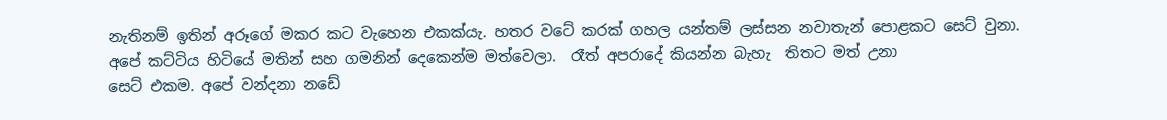නැතිනම් ඉතින් අරූගේ මකර කට වැහෙන එකක්යැ. හතර වටේ කරක් ගහල යන්තම් ලස්සන නවාතැන් පොළකට සෙට් වුනා.                                                        අපේ කට්ටිය හිටියේ මතින් සහ ගමනින් දෙකෙන්ම මත්වෙලා.  රෑත් අපරාදේ කියන්න බැහැ  තිතට මත් උනා
සෙට් එකම. අපේ වන්දනා නඩේ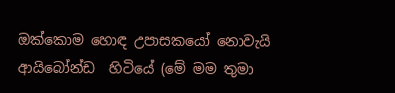ඔක්කොම හොඳ උපාසකයෝ නොවැයි ආයිබෝන්ඩ  හිටියේ (මේ මම තුමා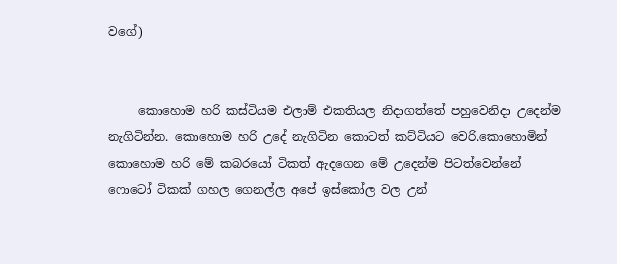වගේ)


     කොහොම හරි කස්ටියම එලාම් එකතියල නිදාගත්තේ පහුවෙනිදා උදෙන්ම නැගිටින්න. කොහොම හරි උදේ නැගිටින කොටත් කට්ටියට වෙරි.කොහොමින් කොහොම හරි මේ කබරයෝ ටිකත් ඇදගෙන මේ උදෙන්ම පිටත්වෙන්නේ  ෆොටෝ ටිකක් ගහල ගෙනල්ල අපේ ඉස්කෝල වල උන්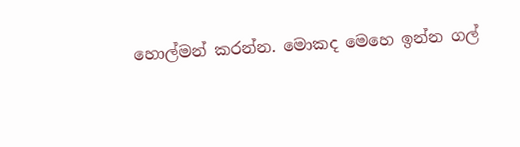හොල්මන් කරන්න. මොකද මෙහෙ ඉන්න ගල්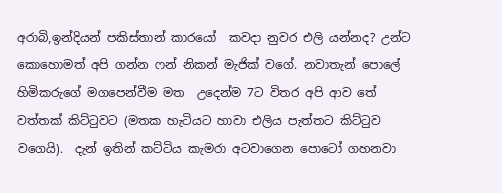අරාබි,ඉන්දියන් පකිස්තාන් කාරයෝ  කවදා නුවර එලි යන්නද? උන්ට කොහොමත් අපි ගන්න ෆන් නිකන් මැජික් වගේ. නවාතැන් පොලේ හිමිකරුගේ මගපෙන්වීම මත  උදෙන්ම 7ට විතර අපි ආව තේ වත්තක් කිට්ටුවට (මතක හැටියට හාවා එලිය පැත්තට කිට්ටුව වගෙයි).  දැන් ඉතින් කට්ටිය කැමරා අටවාගෙන පොටෝ ගහනවා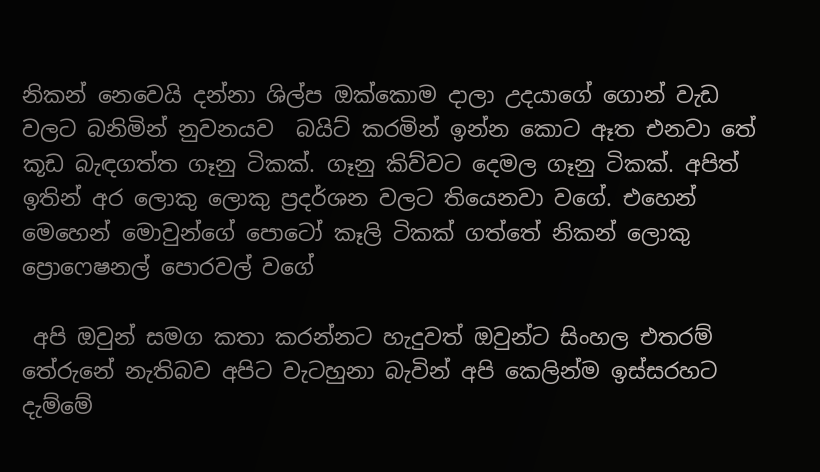නිකන් නෙවෙයි දන්නා ශිල්ප ඔක්කොම දාලා උදයාගේ ගොන් වැඩ වලට බනිමින් නුවනයව  බයිට් කරමින් ඉන්න කොට ඈත එනවා තේ කූඩ බැඳගත්ත ගෑනු ටිකක්. ගෑනු කිව්වට දෙමල ගෑනු ටිකක්. අපිත් ඉතින් අර ලොකු ලොකු ප්‍රදර්ශන වලට තියෙනවා වගේ. එහෙන් මෙහෙන් මොවුන්ගේ පොටෝ කෑලි ටිකක් ගත්තේ නිකන් ලොකු ප්‍රොෆෙෂනල් පොරවල් වගේ

 අපි ඔවුන් සමග කතා කරන්නට හැදුවත් ඔවුන්ට සිංහල එතරම් තේරුනේ නැතිබව අපිට වැටහුනා බැවින් අපි කෙලින්ම ඉස්සරහට දැම්මේ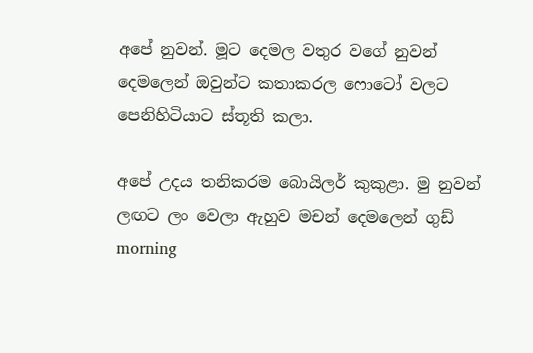අපේ නුවන්. මූට දෙමල වතුර වගේ නුවන් දෙමලෙන් ඔවුන්ට කතාකරල ෆොටෝ වලට පෙනිහිටියාට ස්තූති කලා.

අපේ උදය තනිකරම බොයිලර් කුකුළා. මු නුවන් ලඟට ලං වෙලා ඇහුව මචන් දෙමලෙන් ගුඩ් morning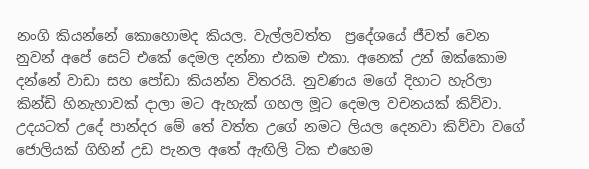නංගි කියන්නේ කොහොමද කියල. වැල්ලවත්ත  ප්‍රදේශයේ ජීවත් වෙන නුවන් අපේ සෙට් එකේ දෙමල දන්නා එකම එකා. අනෙක් උන් ඔක්කොම දන්නේ වාඩා සහ පෝඩා කියන්න විතරයි. නුවණය මගේ දිහාට හැරිලා කින්ඩි හිනැහාවක් දාලා මට ඇහැක් ගහල මූට දෙමල වචනයක් කිව්වා. උදයටත් උදේ පාන්දර මේ තේ වත්ත උගේ නමට ලියල දෙනවා කිව්වා වගේ ජොලියක් ගිහින් උඩ පැනල අතේ ඇඟිලි ටික එහෙම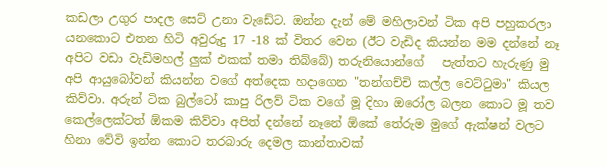කඩලා උගුර පාදල සෙට් උනා වැඩේට. ඔන්න දැන් මේ මහිලාවන් ටික අපි පහුකරලා යනකොට එතන හිටි අවුරුදු 17 -18 ක් විතර වෙන (ඊට වැඩිද කියන්න මම දන්නේ නෑ අපිට වඩා වැඩිමහල් ලුක් එකක් තමා තිබ්බේ) තරුනියොන්ගේ   පැත්තට හැරුණු මු අපි ආයුබෝවන් කියන්න වගේ අත්දෙක හදාගෙන "තන්ගච්චි කල්ල වෙට්ටුමා" කියල කිව්වා. අරුන් ටික බුල්ටෝ කාපු රිලව් ටික වගේ මූ දිහා ඔරෝල බලන කොට මූ තව කෙල්ලෙක්ටත් ඕකම කිව්වා අපිත් දන්නේ නෑනේ ඕකේ තේරුම මුගේ ඇක්ෂන් වලට හිනා වේවි ඉන්න කොට තරබාරු දෙමල කාන්තාවක්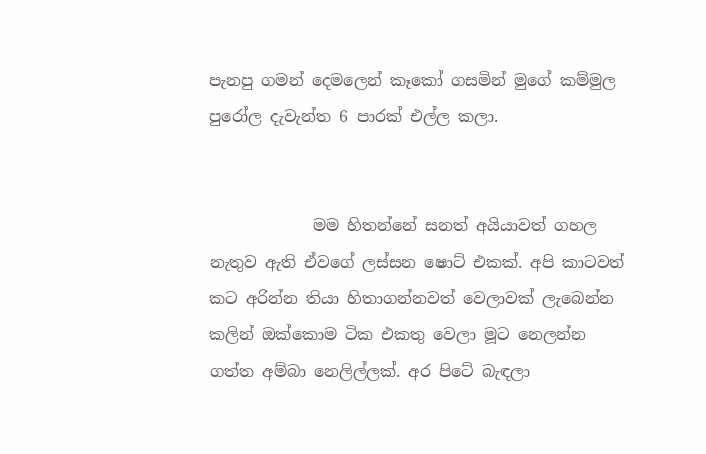පැනපු ගමන් දෙමලෙන් කෑකෝ ගසමින් මුගේ කම්මුල පුරෝල දැවැන්ත 6 පාරක් එල්ල කලා.


             මම හිතන්නේ සනත් අයියාවත් ගහල නැතුව ඇති ඒවගේ ලස්සන ෂොට් එකක්. අපි කාටවත් කට අරින්න තියා හිතාගන්නවත් වෙලාවක් ලැබෙන්න කලින් ඔක්කොම ටික එකතු වෙලා මූට නෙලන්න ගත්ත අම්බා නෙලිල්ලක්. අර පිටේ බැඳලා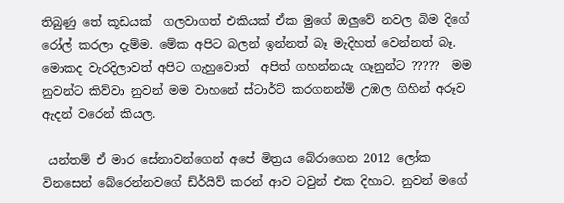තිබුණු තේ කූඩයක්  ගලවාගත් එකියක් ඒක මුගේ ඔලුවේ නවල බිම දිගේ රෝල් කරලා දැම්ම. මේක අපිට බලන් ඉන්නත් බෑ මැදිහත් වෙන්නත් බෑ. මොකද වැරදිලාවත් අපිට ගැහුවොත්  අපිත් ගහන්නයැ ගෑනුන්ට ?????  මම නුවන්ට කිව්වා නුවන් මම වාහනේ ස්ටාර්ට් කරගනන්ම් උඹල ගිහින් අරූව ඇදන් වරෙන් කියල.

 යන්තම් ඒ මාර සේනාවන්ගෙන් අපේ මිත්‍රය බේරාගෙන 2012 ලෝක විනසෙන් බේරෙන්නවගේ ඩ්ර්යිව් කරන් ආව ටවුන් එක දිහාට. නුවන් මගේ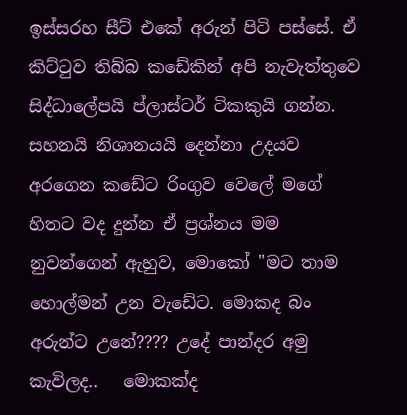ඉස්සරහ සීට් එකේ අරුන් පිටි පස්සේ. ඒ කිට්ටුව තිබ්බ කඩේකින් අපි නැවැත්තුවෙ සිද්ධාලේපයි ප්ලාස්ටර් ටිකකුයි ගන්න. සහනයි නිශානයයි දෙන්නා උදයව  අරගෙන කඩේට රිංගුව වෙලේ මගේ හිතට වද දුන්න ඒ ප්‍රශ්නය මම නුවන්ගෙන් ඇහුව, මොකෝ "මට තාම හොල්මන් උන වැඩේට. මොකද බං අරුන්ට උනේ???? උදේ පාන්දර අමු කැවිලද..   මොකක්ද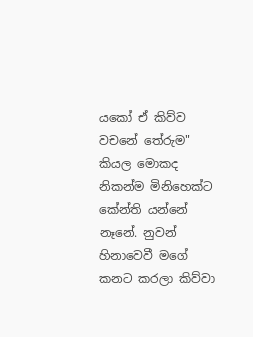යකෝ ඒ කිව්ව වචනේ තේරුම" කියල මොකද නිකන්ම මිනිහෙක්ට කේන්ති යන්නේ නෑනේ. නුවන් හිනාවෙවී මගේ කනට කරලා කිව්වා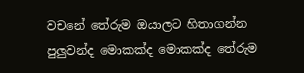වචනේ තේරුම ඔයාලට හිතාගන්න පුලුවන්ද මොකක්ද මොකක්ද තේරුම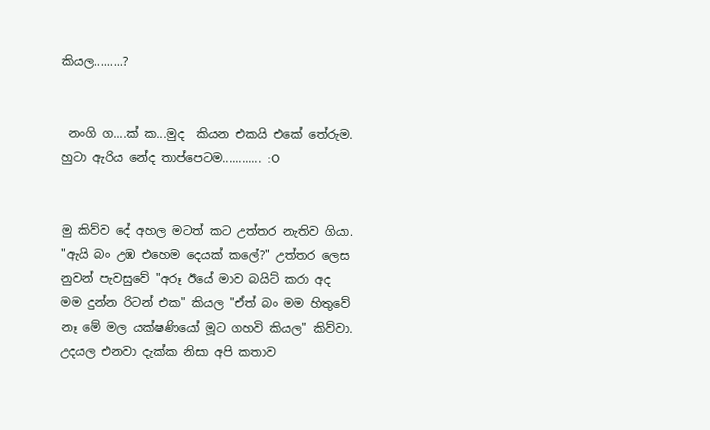කියල.........?


 නංගි ග....ක් ක...මුද  කියන එකයි එකේ තේරුම. හුටා ඇරිය නේද තාප්පෙටම............ :O


මු කිව්ව දේ අහල මටත් කට උත්තර නැතිව ගියා. "ඇයි බං උඹ එහෙම දෙයක් කලේ?" උත්තර ලෙස නුවන් පැවසුවේ "අරූ ඊයේ මාව බයිට් කරා අද මම දුන්න රිටන් එක" කියල "ඒත් බං මම හිතුවේ නෑ මේ මල යක්ෂණියෝ මූට ගහවි කියල" කිව්වා. උදයල එනවා දැක්ක නිසා අපි කතාව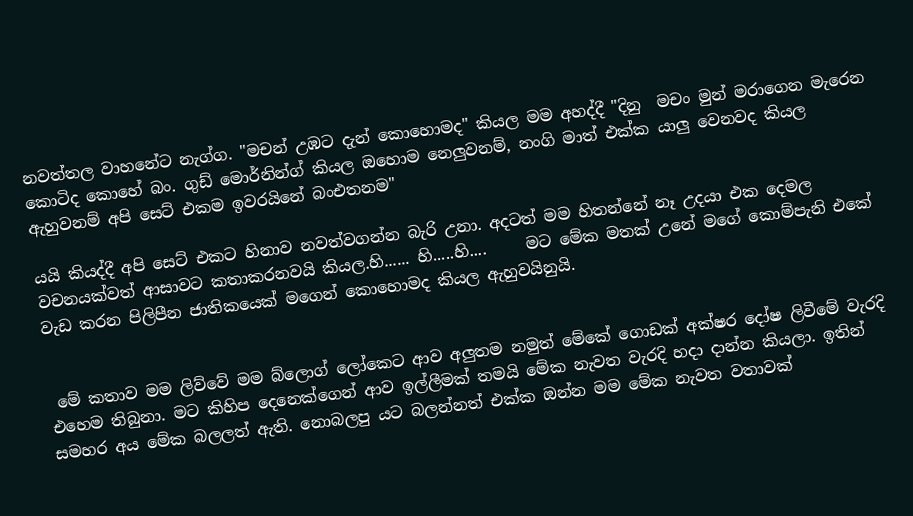නවත්තල වාහනේට නැග්ග. "මචන් උඹට දැන් කොහොමද" කියල මම අහද්දී "දිනු  මචං මුන් මරාගෙන මැරෙන කොටිද කොහේ බං. ගුඩ් මොර්නින්ග් කියල ඔහොම නෙලුවනම්, නංගි මාත් එක්ක යාලු වෙනවද කියල ඇහුවනම් අපි සෙට් එකම ඉවරයිනේ බංඑතනම"

යයි කියද්දී අපි සෙට් එකට හිනාව නවත්වගන්න බැරි උනා. අදටත් මම හිතන්නේ නෑ උදයා එක දෙමල වචනයක්වත් ආසාවට කතාකරනවයි කියල.හි...... හි.....හි....     මට මේක මතක් උනේ මගේ කොම්පැනි එකේ වැඩ කරන පිලිපීන ජාතිකයෙක් මගෙන් කොහොමද කියල ඇහුවයිනුයි.


 මේ කතාව මම ලිව්වේ මම බ්ලොග් ලෝකෙට ආව අලුතම නමුත් මේකේ ගොඩක් අක්ෂර දෝෂ ලිවීමේ වැරදි එහෙම තිබුනා. මට කිහිප දෙනෙක්ගෙන් ආව ඉල්ලීමක් තමයි මේක නැවත වැරදි හදා දාන්න කියලා. ඉතින් සමහර අය මේක බලලත් ඇති. නොබලපු යට බලන්නත් එක්ක ඔන්න මම මේක නැවත වතාවක්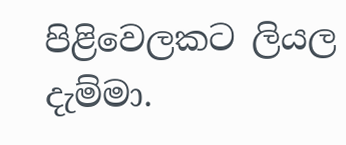පිළිවෙලකට ලියල දැම්මා.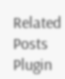Related Posts Plugin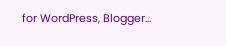for WordPress, Blogger...